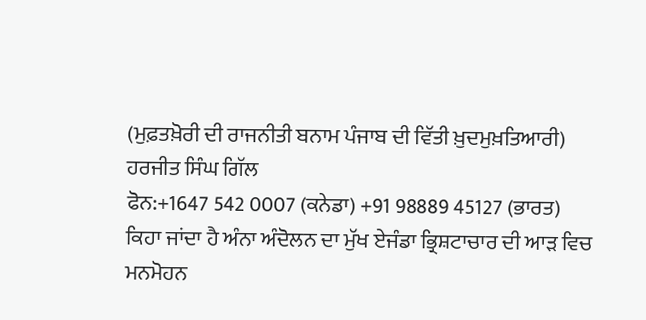(ਮੁਫ਼ਤਖ਼ੋਰੀ ਦੀ ਰਾਜਨੀਤੀ ਬਨਾਮ ਪੰਜਾਬ ਦੀ ਵਿੱਤੀ ਖ਼ੁਦਮੁਖ਼ਤਿਆਰੀ)
ਹਰਜੀਤ ਸਿੰਘ ਗਿੱਲ
ਫੋਨ:+1647 542 0007 (ਕਨੇਡਾ) +91 98889 45127 (ਭਾਰਤ)
ਕਿਹਾ ਜਾਂਦਾ ਹੈ ਅੰਨਾ ਅੰਦੋਲਨ ਦਾ ਮੁੱਖ ਏਜੰਡਾ ਭ੍ਰਿਸ਼ਟਾਚਾਰ ਦੀ ਆੜ ਵਿਚ ਮਨਮੋਹਨ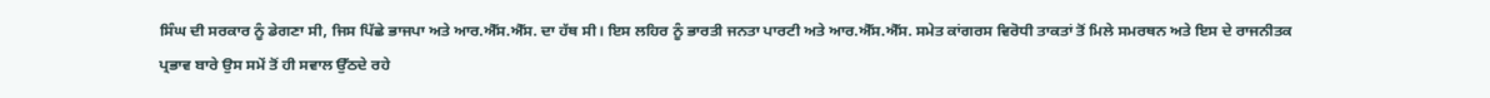ਸਿੰਘ ਦੀ ਸਰਕਾਰ ਨੂੰ ਡੇਗਣਾ ਸੀ, ਜਿਸ ਪਿੱਛੇ ਭਾਜਪਾ ਅਤੇ ਆਰ.ਐੱਸ.ਐੱਸ. ਦਾ ਹੱਥ ਸੀ। ਇਸ ਲਹਿਰ ਨੂੰ ਭਾਰਤੀ ਜਨਤਾ ਪਾਰਟੀ ਅਤੇ ਆਰ.ਐੱਸ.ਐੱਸ. ਸਮੇਤ ਕਾਂਗਰਸ ਵਿਰੋਧੀ ਤਾਕਤਾਂ ਤੋਂ ਮਿਲੇ ਸਮਰਥਨ ਅਤੇ ਇਸ ਦੇ ਰਾਜਨੀਤਕ ਪ੍ਰਭਾਵ ਬਾਰੇ ਉਸ ਸਮੇਂ ਤੋਂ ਹੀ ਸਵਾਲ ਉੱਠਦੇ ਰਹੇ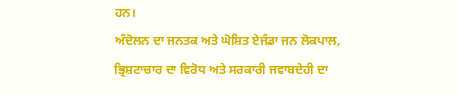ਹਨ।
ਅੰਦੋਲਨ ਦਾ ਜਨਤਕ ਅਤੇ ਘੋਸ਼ਿਤ ਏਜੰਡਾ ਜਨ ਲੋਕਪਾਲ, ਭ੍ਰਿਸ਼ਟਾਚਾਰ ਦਾ ਵਿਰੋਧ ਅਤੇ ਸਰਕਾਰੀ ਜਵਾਬਦੇਹੀ ਦਾ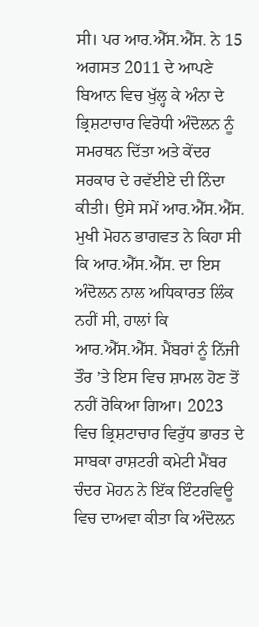ਸੀ। ਪਰ ਆਰ.ਐੱਸ.ਐੱਸ. ਨੇ 15 ਅਗਸਤ 2011 ਦੇ ਆਪਣੇ ਬਿਆਨ ਵਿਚ ਖੁੱਲ੍ਹ ਕੇ ਅੰਨਾ ਦੇ ਭ੍ਰਿਸ਼ਟਾਚਾਰ ਵਿਰੋਧੀ ਅੰਦੋਲਨ ਨੂੰ ਸਮਰਥਨ ਦਿੱਤਾ ਅਤੇ ਕੇਂਦਰ ਸਰਕਾਰ ਦੇ ਰਵੱਈਏ ਦੀ ਨਿੰਦਾ ਕੀਤੀ। ਉਸੇ ਸਮੇਂ ਆਰ.ਐੱਸ.ਐੱਸ. ਮੁਖੀ ਮੋਹਨ ਭਾਗਵਤ ਨੇ ਕਿਹਾ ਸੀ ਕਿ ਆਰ.ਐੱਸ.ਐੱਸ. ਦਾ ਇਸ ਅੰਦੋਲਨ ਨਾਲ ਅਧਿਕਾਰਤ ਲਿੰਕ ਨਹੀਂ ਸੀ, ਹਾਲਾਂ ਕਿ ਆਰ.ਐੱਸ.ਐੱਸ. ਮੈਂਬਰਾਂ ਨੂੰ ਨਿੱਜੀ ਤੌਰ ’ਤੇ ਇਸ ਵਿਚ ਸ਼ਾਮਲ ਹੋਣ ਤੋਂ ਨਹੀਂ ਰੋਕਿਆ ਗਿਆ। 2023 ਵਿਚ ਭ੍ਰਿਸ਼ਟਾਚਾਰ ਵਿਰੁੱਧ ਭਾਰਤ ਦੇ ਸਾਬਕਾ ਰਾਸ਼ਟਰੀ ਕਮੇਟੀ ਮੈਂਬਰ ਚੰਦਰ ਮੋਹਨ ਨੇ ਇੱਕ ਇੰਟਰਵਿਊ ਵਿਚ ਦਾਅਵਾ ਕੀਤਾ ਕਿ ਅੰਦੋਲਨ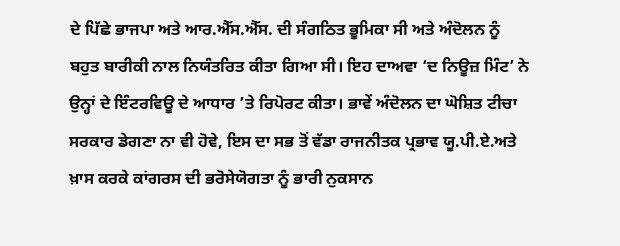ਦੇ ਪਿੱਛੇ ਭਾਜਪਾ ਅਤੇ ਆਰ.ਐੱਸ.ਐੱਸ. ਦੀ ਸੰਗਠਿਤ ਭੂਮਿਕਾ ਸੀ ਅਤੇ ਅੰਦੋਲਨ ਨੂੰ ਬਹੁਤ ਬਾਰੀਕੀ ਨਾਲ ਨਿਯੰਤਰਿਤ ਕੀਤਾ ਗਿਆ ਸੀ। ਇਹ ਦਾਅਵਾ ‘ਦ ਨਿਊਜ਼ ਮਿੰਟ’ ਨੇ ਉਨ੍ਹਾਂ ਦੇ ਇੰਟਰਵਿਊ ਦੇ ਆਧਾਰ ’ਤੇ ਰਿਪੋਰਟ ਕੀਤਾ। ਭਾਵੇਂ ਅੰਦੋਲਨ ਦਾ ਘੋਸ਼ਿਤ ਟੀਚਾ ਸਰਕਾਰ ਡੇਗਣਾ ਨਾ ਵੀ ਹੋਵੇ, ਇਸ ਦਾ ਸਭ ਤੋਂ ਵੱਡਾ ਰਾਜਨੀਤਕ ਪ੍ਰਭਾਵ ਯੂ.ਪੀ.ਏ.ਅਤੇ ਖ਼ਾਸ ਕਰਕੇ ਕਾਂਗਰਸ ਦੀ ਭਰੋਸੇਯੋਗਤਾ ਨੂੰ ਭਾਰੀ ਨੁਕਸਾਨ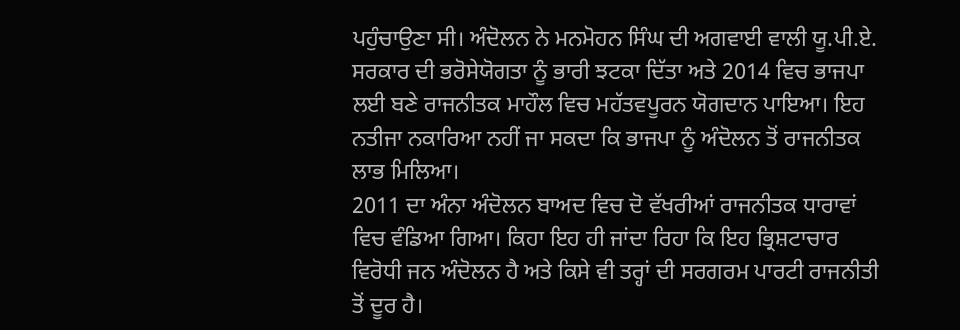ਪਹੁੰਚਾਉਣਾ ਸੀ। ਅੰਦੋਲਨ ਨੇ ਮਨਮੋਹਨ ਸਿੰਘ ਦੀ ਅਗਵਾਈ ਵਾਲੀ ਯੂ.ਪੀ.ਏ. ਸਰਕਾਰ ਦੀ ਭਰੋਸੇਯੋਗਤਾ ਨੂੰ ਭਾਰੀ ਝਟਕਾ ਦਿੱਤਾ ਅਤੇ 2014 ਵਿਚ ਭਾਜਪਾ ਲਈ ਬਣੇ ਰਾਜਨੀਤਕ ਮਾਹੌਲ ਵਿਚ ਮਹੱਤਵਪੂਰਨ ਯੋਗਦਾਨ ਪਾਇਆ। ਇਹ ਨਤੀਜਾ ਨਕਾਰਿਆ ਨਹੀਂ ਜਾ ਸਕਦਾ ਕਿ ਭਾਜਪਾ ਨੂੰ ਅੰਦੋਲਨ ਤੋਂ ਰਾਜਨੀਤਕ ਲਾਭ ਮਿਲਿਆ।
2011 ਦਾ ਅੰਨਾ ਅੰਦੋਲਨ ਬਾਅਦ ਵਿਚ ਦੋ ਵੱਖਰੀਆਂ ਰਾਜਨੀਤਕ ਧਾਰਾਵਾਂ ਵਿਚ ਵੰਡਿਆ ਗਿਆ। ਕਿਹਾ ਇਹ ਹੀ ਜਾਂਦਾ ਰਿਹਾ ਕਿ ਇਹ ਭ੍ਰਿਸ਼ਟਾਚਾਰ ਵਿਰੋਧੀ ਜਨ ਅੰਦੋਲਨ ਹੈ ਅਤੇ ਕਿਸੇ ਵੀ ਤਰ੍ਹਾਂ ਦੀ ਸਰਗਰਮ ਪਾਰਟੀ ਰਾਜਨੀਤੀ ਤੋਂ ਦੂਰ ਹੈ।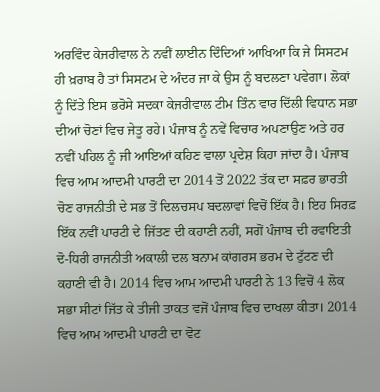ਅਰਵਿੰਦ ਕੇਜਰੀਵਾਲ ਨੇ ਨਵੀਂ ਲਾਈਨ ਦਿੰਦਿਆਂ ਆਖਿਆ ਕਿ ਜੇ ਸਿਸਟਮ ਹੀ ਖ਼ਰਾਬ ਹੈ ਤਾਂ ਸਿਸਟਮ ਦੇ ਅੰਦਰ ਜਾ ਕੇ ਉਸ ਨੂੰ ਬਦਲਣਾ ਪਵੇਗਾ। ਲੋਕਾਂ ਨੂੰ ਦਿੱਤੇ ਇਸ ਭਰੋਸੇ ਸਦਕਾ ਕੇਜਰੀਵਾਲ ਟੀਮ ਤਿੰਨ ਵਾਰ ਦਿੱਲੀ ਵਿਧਾਨ ਸਭਾ ਦੀਆਂ ਚੋਣਾਂ ਵਿਚ ਜੇਤੂ ਰਹੇ। ਪੰਜਾਬ ਨੂੰ ਨਵੇਂ ਵਿਚਾਰ ਅਪਣਾਉਣ ਅਤੇ ਹਰ ਨਵੀਂ ਪਹਿਲ ਨੂੰ ਜੀ ਆਇਆਂ ਕਹਿਣ ਵਾਲਾ ਪ੍ਰਦੇਸ਼ ਕਿਹਾ ਜਾਂਦਾ ਹੈ। ਪੰਜਾਬ ਵਿਚ ਆਮ ਆਦਮੀ ਪਾਰਟੀ ਦਾ 2014 ਤੋਂ 2022 ਤੱਕ ਦਾ ਸਫ਼ਰ ਭਾਰਤੀ ਚੋਣ ਰਾਜਨੀਤੀ ਦੇ ਸਭ ਤੋਂ ਦਿਲਚਸਪ ਬਦਲਾਵਾਂ ਵਿਚੋਂ ਇੱਕ ਹੈ। ਇਹ ਸਿਰਫ਼ ਇੱਕ ਨਵੀਂ ਪਾਰਟੀ ਦੇ ਜਿੱਤਣ ਦੀ ਕਹਾਣੀ ਨਹੀਂ, ਸਗੋਂ ਪੰਜਾਬ ਦੀ ਰਵਾਇਤੀ ਦੋ-ਧਿਰੀ ਰਾਜਨੀਤੀ ਅਕਾਲੀ ਦਲ ਬਨਾਮ ਕਾਂਗਰਸ ਭਰਮ ਦੇ ਟੁੱਟਣ ਦੀ ਕਹਾਣੀ ਵੀ ਹੈ। 2014 ਵਿਚ ਆਮ ਆਦਮੀ ਪਾਰਟੀ ਨੇ 13 ਵਿਚੋਂ 4 ਲੋਕ ਸਭਾ ਸੀਟਾਂ ਜਿੱਤ ਕੇ ਤੀਜੀ ਤਾਕਤ ਵਜੋਂ ਪੰਜਾਬ ਵਿਚ ਦਾਖਲਾ ਕੀਤਾ। 2014 ਵਿਚ ਆਮ ਆਦਮੀ ਪਾਰਟੀ ਦਾ ਵੋਟ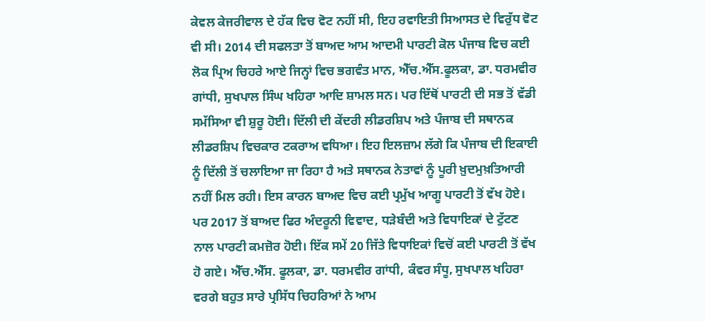ਕੇਵਲ ਕੇਜਰੀਵਾਲ ਦੇ ਹੱਕ ਵਿਚ ਵੋਟ ਨਹੀਂ ਸੀ, ਇਹ ਰਵਾਇਤੀ ਸਿਆਸਤ ਦੇ ਵਿਰੁੱਧ ਵੋਟ ਵੀ ਸੀ। 2014 ਦੀ ਸਫਲਤਾ ਤੋਂ ਬਾਅਦ ਆਮ ਆਦਮੀ ਪਾਰਟੀ ਕੋਲ ਪੰਜਾਬ ਵਿਚ ਕਈ ਲੋਕ ਪ੍ਰਿਅ ਚਿਹਰੇ ਆਏ ਜਿਨ੍ਹਾਂ ਵਿਚ ਭਗਵੰਤ ਮਾਨ, ਐੱਚ.ਐੱਸ.ਫੂਲਕਾ, ਡਾ. ਧਰਮਵੀਰ ਗਾਂਧੀ, ਸੁਖਪਾਲ ਸਿੰਘ ਖਹਿਰਾ ਆਦਿ ਸ਼ਾਮਲ ਸਨ। ਪਰ ਇੱਥੋਂ ਪਾਰਟੀ ਦੀ ਸਭ ਤੋਂ ਵੱਡੀ ਸਮੱਸਿਆ ਵੀ ਸ਼ੁਰੂ ਹੋਈ। ਦਿੱਲੀ ਦੀ ਕੇਂਦਰੀ ਲੀਡਰਸ਼ਿਪ ਅਤੇ ਪੰਜਾਬ ਦੀ ਸਥਾਨਕ ਲੀਡਰਸ਼ਿਪ ਵਿਚਕਾਰ ਟਕਰਾਅ ਵਧਿਆ। ਇਹ ਇਲਜ਼ਾਮ ਲੱਗੇ ਕਿ ਪੰਜਾਬ ਦੀ ਇਕਾਈ ਨੂੰ ਦਿੱਲੀ ਤੋਂ ਚਲਾਇਆ ਜਾ ਰਿਹਾ ਹੈ ਅਤੇ ਸਥਾਨਕ ਨੇਤਾਵਾਂ ਨੂੰ ਪੂਰੀ ਖ਼ੁਦਮੁਖ਼ਤਿਆਰੀ ਨਹੀਂ ਮਿਲ ਰਹੀ। ਇਸ ਕਾਰਨ ਬਾਅਦ ਵਿਚ ਕਈ ਪ੍ਰਮੁੱਖ ਆਗੂ ਪਾਰਟੀ ਤੋਂ ਵੱਖ ਹੋਏ। ਪਰ 2017 ਤੋਂ ਬਾਅਦ ਫਿਰ ਅੰਦਰੂਨੀ ਵਿਵਾਦ, ਧੜੇਬੰਦੀ ਅਤੇ ਵਿਧਾਇਕਾਂ ਦੇ ਟੁੱਟਣ ਨਾਲ ਪਾਰਟੀ ਕਮਜ਼ੋਰ ਹੋਈ। ਇੱਕ ਸਮੇਂ 20 ਜਿੱਤੇ ਵਿਧਾਇਕਾਂ ਵਿਚੋਂ ਕਈ ਪਾਰਟੀ ਤੋਂ ਵੱਖ ਹੋ ਗਏ। ਐੱਚ.ਐੱਸ. ਫੂਲਕਾ, ਡਾ. ਧਰਮਵੀਰ ਗਾਂਧੀ, ਕੰਵਰ ਸੰਧੂ, ਸੁਖਪਾਲ ਖਹਿਰਾ ਵਰਗੇ ਬਹੁਤ ਸਾਰੇ ਪ੍ਰਸਿੱਧ ਚਿਹਰਿਆਂ ਨੇ ਆਮ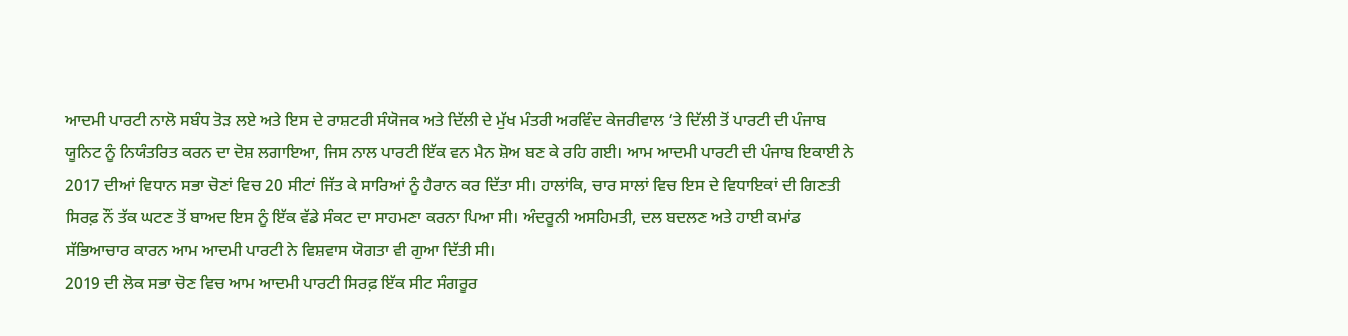ਆਦਮੀ ਪਾਰਟੀ ਨਾਲੋ ਸਬੰਧ ਤੋੜ ਲਏ ਅਤੇ ਇਸ ਦੇ ਰਾਸ਼ਟਰੀ ਸੰਯੋਜਕ ਅਤੇ ਦਿੱਲੀ ਦੇ ਮੁੱਖ ਮੰਤਰੀ ਅਰਵਿੰਦ ਕੇਜਰੀਵਾਲ ‘ਤੇ ਦਿੱਲੀ ਤੋਂ ਪਾਰਟੀ ਦੀ ਪੰਜਾਬ ਯੂਨਿਟ ਨੂੰ ਨਿਯੰਤਰਿਤ ਕਰਨ ਦਾ ਦੋਸ਼ ਲਗਾਇਆ, ਜਿਸ ਨਾਲ ਪਾਰਟੀ ਇੱਕ ਵਨ ਮੈਨ ਸ਼ੋਅ ਬਣ ਕੇ ਰਹਿ ਗਈ। ਆਮ ਆਦਮੀ ਪਾਰਟੀ ਦੀ ਪੰਜਾਬ ਇਕਾਈ ਨੇ 2017 ਦੀਆਂ ਵਿਧਾਨ ਸਭਾ ਚੋਣਾਂ ਵਿਚ 20 ਸੀਟਾਂ ਜਿੱਤ ਕੇ ਸਾਰਿਆਂ ਨੂੰ ਹੈਰਾਨ ਕਰ ਦਿੱਤਾ ਸੀ। ਹਾਲਾਂਕਿ, ਚਾਰ ਸਾਲਾਂ ਵਿਚ ਇਸ ਦੇ ਵਿਧਾਇਕਾਂ ਦੀ ਗਿਣਤੀ ਸਿਰਫ਼ ਨੌਂ ਤੱਕ ਘਟਣ ਤੋਂ ਬਾਅਦ ਇਸ ਨੂੰ ਇੱਕ ਵੱਡੇ ਸੰਕਟ ਦਾ ਸਾਹਮਣਾ ਕਰਨਾ ਪਿਆ ਸੀ। ਅੰਦਰੂਨੀ ਅਸਹਿਮਤੀ, ਦਲ ਬਦਲਣ ਅਤੇ ਹਾਈ ਕਮਾਂਡ ਸੱਭਿਆਚਾਰ ਕਾਰਨ ਆਮ ਆਦਮੀ ਪਾਰਟੀ ਨੇ ਵਿਸ਼ਵਾਸ ਯੋਗਤਾ ਵੀ ਗੁਆ ਦਿੱਤੀ ਸੀ।
2019 ਦੀ ਲੋਕ ਸਭਾ ਚੋਣ ਵਿਚ ਆਮ ਆਦਮੀ ਪਾਰਟੀ ਸਿਰਫ਼ ਇੱਕ ਸੀਟ ਸੰਗਰੂਰ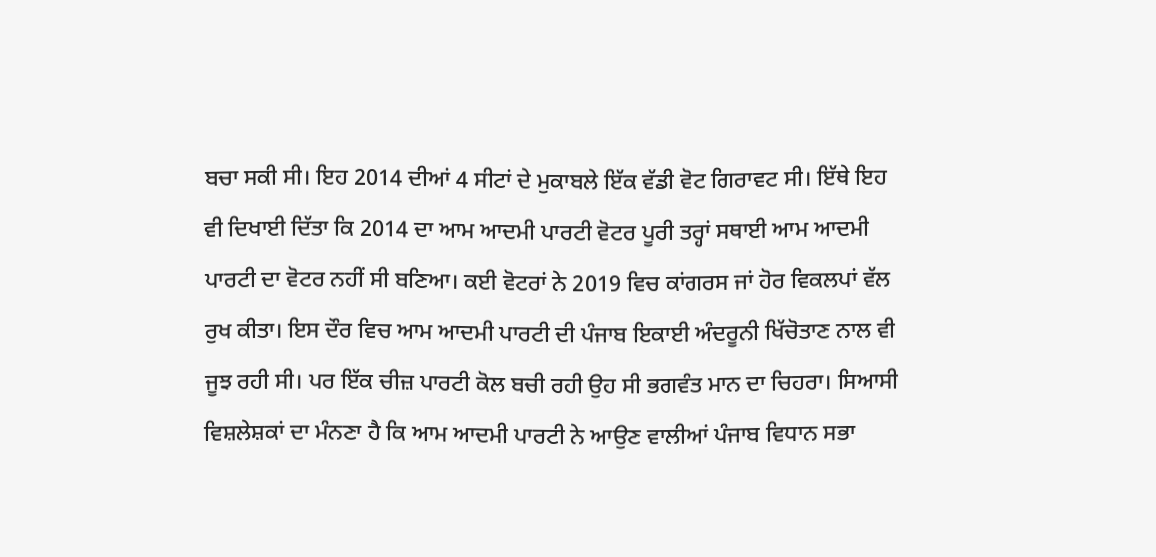ਬਚਾ ਸਕੀ ਸੀ। ਇਹ 2014 ਦੀਆਂ 4 ਸੀਟਾਂ ਦੇ ਮੁਕਾਬਲੇ ਇੱਕ ਵੱਡੀ ਵੋਟ ਗਿਰਾਵਟ ਸੀ। ਇੱਥੇ ਇਹ ਵੀ ਦਿਖਾਈ ਦਿੱਤਾ ਕਿ 2014 ਦਾ ਆਮ ਆਦਮੀ ਪਾਰਟੀ ਵੋਟਰ ਪੂਰੀ ਤਰ੍ਹਾਂ ਸਥਾਈ ਆਮ ਆਦਮੀ ਪਾਰਟੀ ਦਾ ਵੋਟਰ ਨਹੀਂ ਸੀ ਬਣਿਆ। ਕਈ ਵੋਟਰਾਂ ਨੇ 2019 ਵਿਚ ਕਾਂਗਰਸ ਜਾਂ ਹੋਰ ਵਿਕਲਪਾਂ ਵੱਲ ਰੁਖ ਕੀਤਾ। ਇਸ ਦੌਰ ਵਿਚ ਆਮ ਆਦਮੀ ਪਾਰਟੀ ਦੀ ਪੰਜਾਬ ਇਕਾਈ ਅੰਦਰੂਨੀ ਖਿੱਚੋਤਾਣ ਨਾਲ ਵੀ ਜੂਝ ਰਹੀ ਸੀ। ਪਰ ਇੱਕ ਚੀਜ਼ ਪਾਰਟੀ ਕੋਲ ਬਚੀ ਰਹੀ ਉਹ ਸੀ ਭਗਵੰਤ ਮਾਨ ਦਾ ਚਿਹਰਾ। ਸਿਆਸੀ ਵਿਸ਼ਲੇਸ਼ਕਾਂ ਦਾ ਮੰਨਣਾ ਹੈ ਕਿ ਆਮ ਆਦਮੀ ਪਾਰਟੀ ਨੇ ਆਉਣ ਵਾਲੀਆਂ ਪੰਜਾਬ ਵਿਧਾਨ ਸਭਾ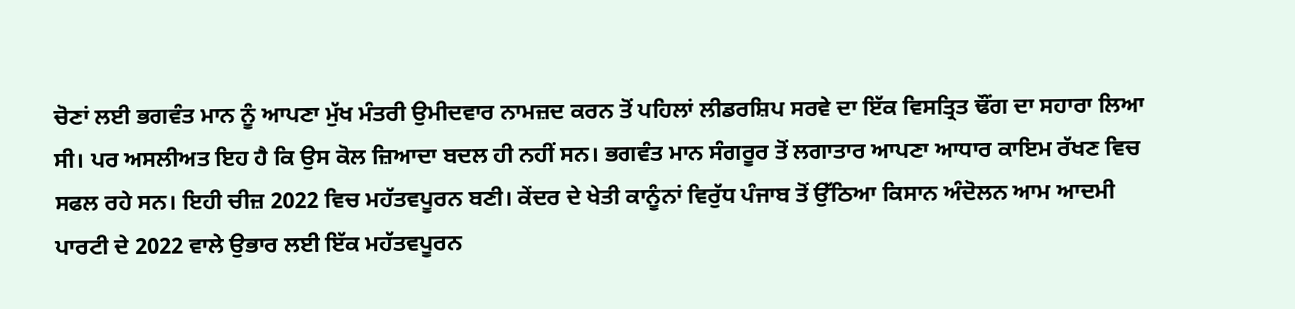ਚੋਣਾਂ ਲਈ ਭਗਵੰਤ ਮਾਨ ਨੂੰ ਆਪਣਾ ਮੁੱਖ ਮੰਤਰੀ ਉਮੀਦਵਾਰ ਨਾਮਜ਼ਦ ਕਰਨ ਤੋਂ ਪਹਿਲਾਂ ਲੀਡਰਸ਼ਿਪ ਸਰਵੇ ਦਾ ਇੱਕ ਵਿਸਤ੍ਰਿਤ ਢੌਂਗ ਦਾ ਸਹਾਰਾ ਲਿਆ ਸੀ। ਪਰ ਅਸਲੀਅਤ ਇਹ ਹੈ ਕਿ ਉਸ ਕੋਲ ਜ਼ਿਆਦਾ ਬਦਲ ਹੀ ਨਹੀਂ ਸਨ। ਭਗਵੰਤ ਮਾਨ ਸੰਗਰੂਰ ਤੋਂ ਲਗਾਤਾਰ ਆਪਣਾ ਆਧਾਰ ਕਾਇਮ ਰੱਖਣ ਵਿਚ ਸਫਲ ਰਹੇ ਸਨ। ਇਹੀ ਚੀਜ਼ 2022 ਵਿਚ ਮਹੱਤਵਪੂਰਨ ਬਣੀ। ਕੇਂਦਰ ਦੇ ਖੇਤੀ ਕਾਨੂੰਨਾਂ ਵਿਰੁੱਧ ਪੰਜਾਬ ਤੋਂ ਉੱਠਿਆ ਕਿਸਾਨ ਅੰਦੋਲਨ ਆਮ ਆਦਮੀ ਪਾਰਟੀ ਦੇ 2022 ਵਾਲੇ ਉਭਾਰ ਲਈ ਇੱਕ ਮਹੱਤਵਪੂਰਨ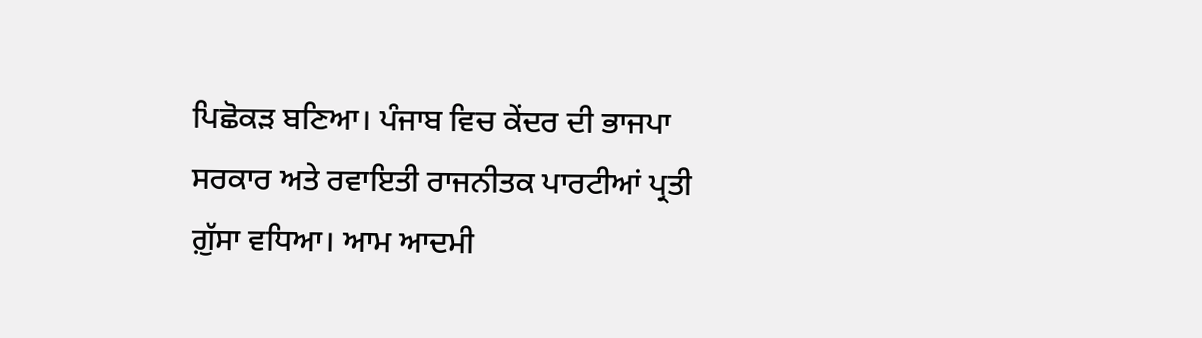ਪਿਛੋਕੜ ਬਣਿਆ। ਪੰਜਾਬ ਵਿਚ ਕੇਂਦਰ ਦੀ ਭਾਜਪਾ ਸਰਕਾਰ ਅਤੇ ਰਵਾਇਤੀ ਰਾਜਨੀਤਕ ਪਾਰਟੀਆਂ ਪ੍ਰਤੀ ਗ਼ੁੱਸਾ ਵਧਿਆ। ਆਮ ਆਦਮੀ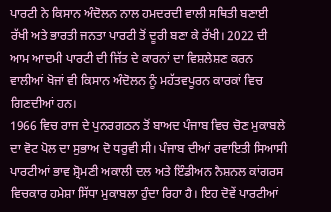ਪਾਰਟੀ ਨੇ ਕਿਸਾਨ ਅੰਦੋਲਨ ਨਾਲ ਹਮਦਰਦੀ ਵਾਲੀ ਸਥਿਤੀ ਬਣਾਈ ਰੱਖੀ ਅਤੇ ਭਾਰਤੀ ਜਨਤਾ ਪਾਰਟੀ ਤੋਂ ਦੂਰੀ ਬਣਾ ਕੇ ਰੱਖੀ। 2022 ਦੀ ਆਮ ਆਦਮੀ ਪਾਰਟੀ ਦੀ ਜਿੱਤ ਦੇ ਕਾਰਨਾਂ ਦਾ ਵਿਸ਼ਲੇਸ਼ਣ ਕਰਨ ਵਾਲੀਆਂ ਖੋਜਾਂ ਵੀ ਕਿਸਾਨ ਅੰਦੋਲਨ ਨੂੰ ਮਹੱਤਵਪੂਰਨ ਕਾਰਕਾਂ ਵਿਚ ਗਿਣਦੀਆਂ ਹਨ।
1966 ਵਿਚ ਰਾਜ ਦੇ ਪੁਨਰਗਠਨ ਤੋਂ ਬਾਅਦ ਪੰਜਾਬ ਵਿਚ ਚੋਣ ਮੁਕਾਬਲੇ ਦਾ ਵੋਟ ਪੋਲ ਦਾ ਸੁਭਾਅ ਦੋ ਧਰੁਵੀ ਸੀ। ਪੰਜਾਬ ਦੀਆਂ ਰਵਾਇਤੀ ਸਿਆਸੀ ਪਾਰਟੀਆਂ ਭਾਵ ਸ਼੍ਰੋਮਣੀ ਅਕਾਲੀ ਦਲ ਅਤੇ ਇੰਡੀਅਨ ਨੈਸ਼ਨਲ ਕਾਂਗਰਸ ਵਿਚਕਾਰ ਹਮੇਸ਼ਾ ਸਿੱਧਾ ਮੁਕਾਬਲਾ ਹੁੰਦਾ ਰਿਹਾ ਹੈ। ਇਹ ਦੋਵੇਂ ਪਾਰਟੀਆਂ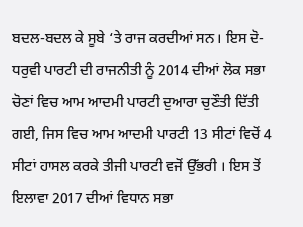ਬਦਲ-ਬਦਲ ਕੇ ਸੂਬੇ ‘ਤੇ ਰਾਜ ਕਰਦੀਆਂ ਸਨ। ਇਸ ਦੋ-ਧਰੁਵੀ ਪਾਰਟੀ ਦੀ ਰਾਜਨੀਤੀ ਨੂੰ 2014 ਦੀਆਂ ਲੋਕ ਸਭਾ ਚੋਣਾਂ ਵਿਚ ਆਮ ਆਦਮੀ ਪਾਰਟੀ ਦੁਆਰਾ ਚੁਣੌਤੀ ਦਿੱਤੀ ਗਈ, ਜਿਸ ਵਿਚ ਆਮ ਆਦਮੀ ਪਾਰਟੀ 13 ਸੀਟਾਂ ਵਿਚੋਂ 4 ਸੀਟਾਂ ਹਾਸਲ ਕਰਕੇ ਤੀਜੀ ਪਾਰਟੀ ਵਜੋਂ ਉੱਭਰੀ । ਇਸ ਤੋਂ ਇਲਾਵਾ 2017 ਦੀਆਂ ਵਿਧਾਨ ਸਭਾ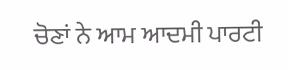ਚੋਣਾਂ ਨੇ ਆਮ ਆਦਮੀ ਪਾਰਟੀ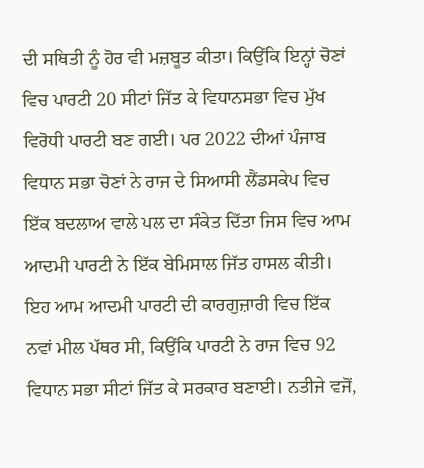ਦੀ ਸਥਿਤੀ ਨੂੰ ਹੋਰ ਵੀ ਮਜ਼ਬੂਤ ਕੀਤਾ। ਕਿਉਂਕਿ ਇਨ੍ਹਾਂ ਚੋਣਾਂ ਵਿਚ ਪਾਰਟੀ 20 ਸੀਟਾਂ ਜਿੱਤ ਕੇ ਵਿਧਾਨਸਭਾ ਵਿਚ ਮੁੱਖ ਵਿਰੋਧੀ ਪਾਰਟੀ ਬਣ ਗਈ। ਪਰ 2022 ਦੀਆਂ ਪੰਜਾਬ ਵਿਧਾਨ ਸਭਾ ਚੋਣਾਂ ਨੇ ਰਾਜ ਦੇ ਸਿਆਸੀ ਲੈਂਡਸਕੇਪ ਵਿਚ ਇੱਕ ਬਦਲਾਅ ਵਾਲੇ ਪਲ ਦਾ ਸੰਕੇਤ ਦਿੱਤਾ ਜਿਸ ਵਿਚ ਆਮ ਆਦਮੀ ਪਾਰਟੀ ਨੇ ਇੱਕ ਬੇਮਿਸਾਲ ਜਿੱਤ ਹਾਸਲ ਕੀਤੀ। ਇਹ ਆਮ ਆਦਮੀ ਪਾਰਟੀ ਦੀ ਕਾਰਗੁਜ਼ਾਰੀ ਵਿਚ ਇੱਕ ਨਵਾਂ ਮੀਲ ਪੱਥਰ ਸੀ, ਕਿਉਂਕਿ ਪਾਰਟੀ ਨੇ ਰਾਜ ਵਿਚ 92 ਵਿਧਾਨ ਸਭਾ ਸੀਟਾਂ ਜਿੱਤ ਕੇ ਸਰਕਾਰ ਬਣਾਈ। ਨਤੀਜੇ ਵਜੋਂ,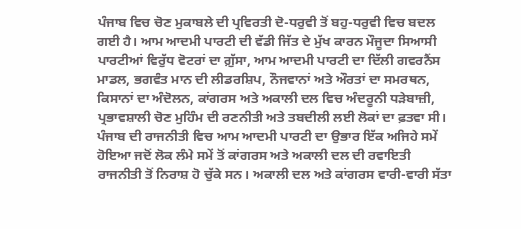ਪੰਜਾਬ ਵਿਚ ਚੋਣ ਮੁਕਾਬਲੇ ਦੀ ਪ੍ਰਵਿਰਤੀ ਦੋ-ਧਰੁਵੀ ਤੋਂ ਬਹੁ-ਧਰੁਵੀ ਵਿਚ ਬਦਲ ਗਈ ਹੈ। ਆਮ ਆਦਮੀ ਪਾਰਟੀ ਦੀ ਵੱਡੀ ਜਿੱਤ ਦੇ ਮੁੱਖ ਕਾਰਨ ਮੌਜੂਦਾ ਸਿਆਸੀ ਪਾਰਟੀਆਂ ਵਿਰੁੱਧ ਵੋਟਰਾਂ ਦਾ ਗ਼ੁੱਸਾ, ਆਮ ਆਦਮੀ ਪਾਰਟੀ ਦਾ ਦਿੱਲੀ ਗਵਰਨੈਂਸ ਮਾਡਲ, ਭਗਵੰਤ ਮਾਨ ਦੀ ਲੀਡਰਸ਼ਿਪ, ਨੌਜਵਾਨਾਂ ਅਤੇ ਔਰਤਾਂ ਦਾ ਸਮਰਥਨ, ਕਿਸਾਨਾਂ ਦਾ ਅੰਦੋਲਨ, ਕਾਂਗਰਸ ਅਤੇ ਅਕਾਲੀ ਦਲ ਵਿਚ ਅੰਦਰੂਨੀ ਧੜੇਬਾਜ਼ੀ, ਪ੍ਰਭਾਵਸ਼ਾਲੀ ਚੋਣ ਮੁਹਿੰਮ ਦੀ ਰਣਨੀਤੀ ਅਤੇ ਤਬਦੀਲੀ ਲਈ ਲੋਕਾਂ ਦਾ ਫ਼ਤਵਾ ਸੀ।
ਪੰਜਾਬ ਦੀ ਰਾਜਨੀਤੀ ਵਿਚ ਆਮ ਆਦਮੀ ਪਾਰਟੀ ਦਾ ਉਭਾਰ ਇੱਕ ਅਜਿਹੇ ਸਮੇਂ ਹੋਇਆ ਜਦੋਂ ਲੋਕ ਲੰਮੇ ਸਮੇਂ ਤੋਂ ਕਾਂਗਰਸ ਅਤੇ ਅਕਾਲੀ ਦਲ ਦੀ ਰਵਾਇਤੀ ਰਾਜਨੀਤੀ ਤੋਂ ਨਿਰਾਸ਼ ਹੋ ਚੁੱਕੇ ਸਨ। ਅਕਾਲੀ ਦਲ ਅਤੇ ਕਾਂਗਰਸ ਵਾਰੀ-ਵਾਰੀ ਸੱਤਾ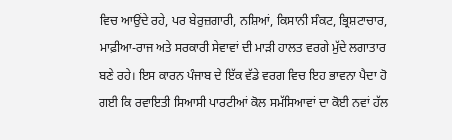ਵਿਚ ਆਉਂਦੇ ਰਹੇ, ਪਰ ਬੇਰੁਜ਼ਗਾਰੀ, ਨਸ਼ਿਆਂ, ਕਿਸਾਨੀ ਸੰਕਟ, ਭ੍ਰਿਸ਼ਟਾਚਾਰ, ਮਾਫ਼ੀਆ-ਰਾਜ ਅਤੇ ਸਰਕਾਰੀ ਸੇਵਾਵਾਂ ਦੀ ਮਾੜੀ ਹਾਲਤ ਵਰਗੇ ਮੁੱਦੇ ਲਗਾਤਾਰ ਬਣੇ ਰਹੇ। ਇਸ ਕਾਰਨ ਪੰਜਾਬ ਦੇ ਇੱਕ ਵੱਡੇ ਵਰਗ ਵਿਚ ਇਹ ਭਾਵਨਾ ਪੈਦਾ ਹੋ ਗਈ ਕਿ ਰਵਾਇਤੀ ਸਿਆਸੀ ਪਾਰਟੀਆਂ ਕੋਲ ਸਮੱਸਿਆਵਾਂ ਦਾ ਕੋਈ ਨਵਾਂ ਹੱਲ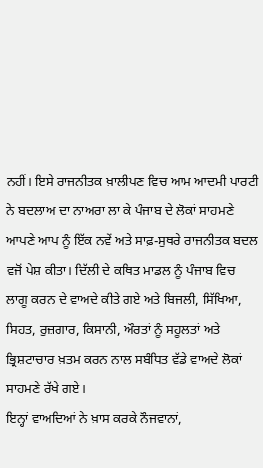ਨਹੀਂ। ਇਸੇ ਰਾਜਨੀਤਕ ਖ਼ਾਲੀਪਣ ਵਿਚ ਆਮ ਆਦਮੀ ਪਾਰਟੀ ਨੇ ਬਦਲਾਅ ਦਾ ਨਾਅਰਾ ਲਾ ਕੇ ਪੰਜਾਬ ਦੇ ਲੋਕਾਂ ਸਾਹਮਣੇ ਆਪਣੇ ਆਪ ਨੂੰ ਇੱਕ ਨਵੇਂ ਅਤੇ ਸਾਫ਼-ਸੁਥਰੇ ਰਾਜਨੀਤਕ ਬਦਲ ਵਜੋਂ ਪੇਸ਼ ਕੀਤਾ। ਦਿੱਲੀ ਦੇ ਕਥਿਤ ਮਾਡਲ ਨੂੰ ਪੰਜਾਬ ਵਿਚ ਲਾਗੂ ਕਰਨ ਦੇ ਵਾਅਦੇ ਕੀਤੇ ਗਏ ਅਤੇ ਬਿਜਲੀ, ਸਿੱਖਿਆ, ਸਿਹਤ, ਰੁਜ਼ਗਾਰ, ਕਿਸਾਨੀ, ਔਰਤਾਂ ਨੂੰ ਸਹੂਲਤਾਂ ਅਤੇ ਭ੍ਰਿਸ਼ਟਾਚਾਰ ਖ਼ਤਮ ਕਰਨ ਨਾਲ ਸਬੰਧਿਤ ਵੱਡੇ ਵਾਅਦੇ ਲੋਕਾਂ ਸਾਹਮਣੇ ਰੱਖੇ ਗਏ।
ਇਨ੍ਹਾਂ ਵਾਅਦਿਆਂ ਨੇ ਖ਼ਾਸ ਕਰਕੇ ਨੌਜਵਾਨਾਂ,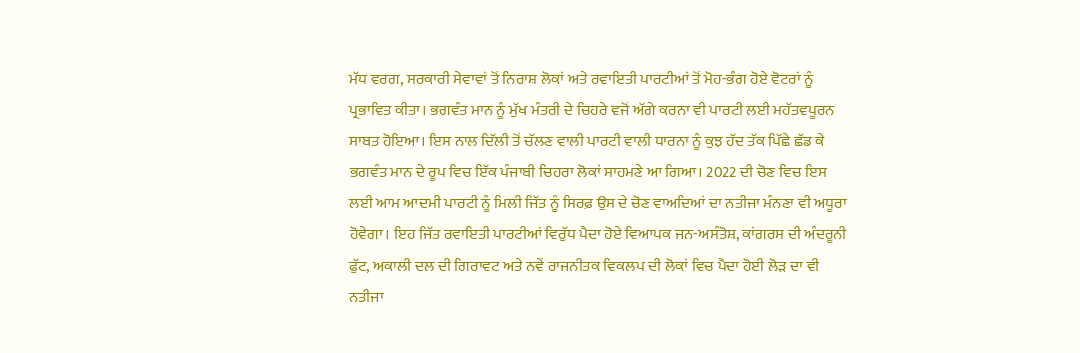ਮੱਧ ਵਰਗ, ਸਰਕਾਰੀ ਸੇਵਾਵਾਂ ਤੋਂ ਨਿਰਾਸ਼ ਲੋਕਾਂ ਅਤੇ ਰਵਾਇਤੀ ਪਾਰਟੀਆਂ ਤੋਂ ਮੋਹ-ਭੰਗ ਹੋਏ ਵੋਟਰਾਂ ਨੂੰ ਪ੍ਰਭਾਵਿਤ ਕੀਤਾ। ਭਗਵੰਤ ਮਾਨ ਨੂੰ ਮੁੱਖ ਮੰਤਰੀ ਦੇ ਚਿਹਰੇ ਵਜੋਂ ਅੱਗੇ ਕਰਨਾ ਵੀ ਪਾਰਟੀ ਲਈ ਮਹੱਤਵਪੂਰਨ ਸਾਬਤ ਹੋਇਆ। ਇਸ ਨਾਲ ਦਿੱਲੀ ਤੋਂ ਚੱਲਣ ਵਾਲੀ ਪਾਰਟੀ ਵਾਲੀ ਧਾਰਨਾ ਨੂੰ ਕੁਝ ਹੱਦ ਤੱਕ ਪਿੱਛੇ ਛੱਡ ਕੇ ਭਗਵੰਤ ਮਾਨ ਦੇ ਰੂਪ ਵਿਚ ਇੱਕ ਪੰਜਾਬੀ ਚਿਹਰਾ ਲੋਕਾਂ ਸਾਹਮਣੇ ਆ ਗਿਆ। 2022 ਦੀ ਚੋਣ ਵਿਚ ਇਸ ਲਈ ਆਮ ਆਦਮੀ ਪਾਰਟੀ ਨੂੰ ਮਿਲੀ ਜਿੱਤ ਨੂੰ ਸਿਰਫ਼ ਉਸ ਦੇ ਚੋਣ ਵਾਅਦਿਆਂ ਦਾ ਨਤੀਜਾ ਮੰਨਣਾ ਵੀ ਅਧੂਰਾ ਹੋਵੇਗਾ। ਇਹ ਜਿੱਤ ਰਵਾਇਤੀ ਪਾਰਟੀਆਂ ਵਿਰੁੱਧ ਪੈਦਾ ਹੋਏ ਵਿਆਪਕ ਜਨ-ਅਸੰਤੋਸ਼, ਕਾਂਗਰਸ ਦੀ ਅੰਦਰੂਨੀ ਫੁੱਟ, ਅਕਾਲੀ ਦਲ ਦੀ ਗਿਰਾਵਟ ਅਤੇ ਨਵੇਂ ਰਾਜਨੀਤਕ ਵਿਕਲਪ ਦੀ ਲੋਕਾਂ ਵਿਚ ਪੈਦਾ ਹੋਈ ਲੋੜ ਦਾ ਵੀ ਨਤੀਜਾ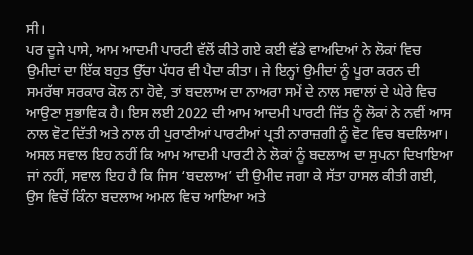ਸੀ।
ਪਰ ਦੂਜੇ ਪਾਸੇ, ਆਮ ਆਦਮੀ ਪਾਰਟੀ ਵੱਲੋਂ ਕੀਤੇ ਗਏ ਕਈ ਵੱਡੇ ਵਾਅਦਿਆਂ ਨੇ ਲੋਕਾਂ ਵਿਚ ਉਮੀਦਾਂ ਦਾ ਇੱਕ ਬਹੁਤ ਉੱਚਾ ਪੱਧਰ ਵੀ ਪੈਦਾ ਕੀਤਾ। ਜੇ ਇਨ੍ਹਾਂ ਉਮੀਦਾਂ ਨੂੰ ਪੂਰਾ ਕਰਨ ਦੀ ਸਮਰੱਥਾ ਸਰਕਾਰ ਕੋਲ ਨਾ ਹੋਵੇ, ਤਾਂ ਬਦਲਾਅ ਦਾ ਨਾਅਰਾ ਸਮੇਂ ਦੇ ਨਾਲ ਸਵਾਲਾਂ ਦੇ ਘੇਰੇ ਵਿਚ ਆਉਣਾ ਸੁਭਾਵਿਕ ਹੈ। ਇਸ ਲਈ 2022 ਦੀ ਆਮ ਆਦਮੀ ਪਾਰਟੀ ਜਿੱਤ ਨੂੰ ਲੋਕਾਂ ਨੇ ਨਵੀਂ ਆਸ ਨਾਲ ਵੋਟ ਦਿੱਤੀ ਅਤੇ ਨਾਲ ਹੀ ਪੁਰਾਣੀਆਂ ਪਾਰਟੀਆਂ ਪ੍ਰਤੀ ਨਾਰਾਜ਼ਗੀ ਨੂੰ ਵੋਟ ਵਿਚ ਬਦਲਿਆ। ਅਸਲ ਸਵਾਲ ਇਹ ਨਹੀਂ ਕਿ ਆਮ ਆਦਮੀ ਪਾਰਟੀ ਨੇ ਲੋਕਾਂ ਨੂੰ ਬਦਲਾਅ ਦਾ ਸੁਪਨਾ ਦਿਖਾਇਆ ਜਾਂ ਨਹੀਂ, ਸਵਾਲ ਇਹ ਹੈ ਕਿ ਜਿਸ ‘ਬਦਲਾਅ’ ਦੀ ਉਮੀਦ ਜਗਾ ਕੇ ਸੱਤਾ ਹਾਸਲ ਕੀਤੀ ਗਈ, ਉਸ ਵਿਚੋਂ ਕਿੰਨਾ ਬਦਲਾਅ ਅਮਲ ਵਿਚ ਆਇਆ ਅਤੇ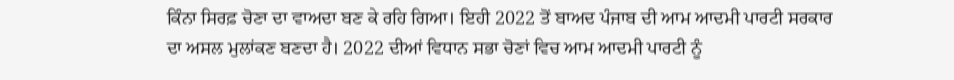ਕਿੰਨਾ ਸਿਰਫ਼ ਚੋਣਾ ਦਾ ਵਾਅਦਾ ਬਣ ਕੇ ਰਹਿ ਗਿਆ। ਇਹੀ 2022 ਤੋਂ ਬਾਅਦ ਪੰਜਾਬ ਦੀ ਆਮ ਆਦਮੀ ਪਾਰਟੀ ਸਰਕਾਰ ਦਾ ਅਸਲ ਮੁਲਾਂਕਣ ਬਣਦਾ ਹੈ। 2022 ਦੀਆਂ ਵਿਧਾਨ ਸਭਾ ਚੋਣਾਂ ਵਿਚ ਆਮ ਆਦਮੀ ਪਾਰਟੀ ਨੂੰ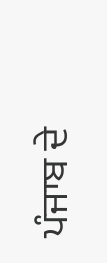ਪੰਜਾਬ ਦੇ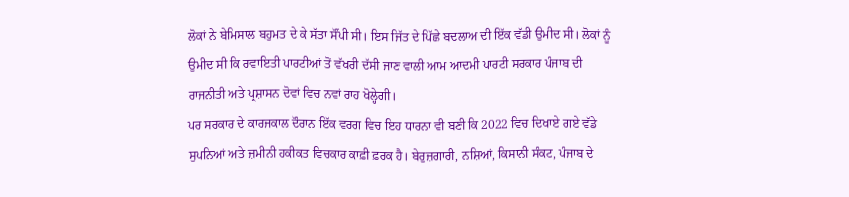ਲੋਕਾਂ ਨੇ ਬੇਮਿਸਾਲ ਬਹੁਮਤ ਦੇ ਕੇ ਸੱਤਾ ਸੌਂਪੀ ਸੀ। ਇਸ ਜਿੱਤ ਦੇ ਪਿੱਛੇ ਬਦਲਾਅ ਦੀ ਇੱਕ ਵੱਡੀ ਉਮੀਦ ਸੀ। ਲੋਕਾਂ ਨੂੰ ਉਮੀਦ ਸੀ ਕਿ ਰਵਾਇਤੀ ਪਾਰਟੀਆਂ ਤੋਂ ਵੱਖਰੀ ਦੱਸੀ ਜਾਣ ਵਾਲੀ ਆਮ ਆਦਮੀ ਪਾਰਟੀ ਸਰਕਾਰ ਪੰਜਾਬ ਦੀ ਰਾਜਨੀਤੀ ਅਤੇ ਪ੍ਰਸ਼ਾਸਨ ਦੋਵਾਂ ਵਿਚ ਨਵਾਂ ਰਾਹ ਖੋਲ੍ਹੇਗੀ।
ਪਰ ਸਰਕਾਰ ਦੇ ਕਾਰਜਕਾਲ ਦੌਰਾਨ ਇੱਕ ਵਰਗ ਵਿਚ ਇਹ ਧਾਰਨਾ ਵੀ ਬਣੀ ਕਿ 2022 ਵਿਚ ਦਿਖਾਏ ਗਏ ਵੱਡੇ ਸੁਪਨਿਆਂ ਅਤੇ ਜ਼ਮੀਨੀ ਹਕੀਕਤ ਵਿਚਕਾਰ ਕਾਫ਼ੀ ਫ਼ਰਕ ਹੈ। ਬੇਰੁਜ਼ਗਾਰੀ, ਨਸ਼ਿਆਂ, ਕਿਸਾਨੀ ਸੰਕਟ, ਪੰਜਾਬ ਦੇ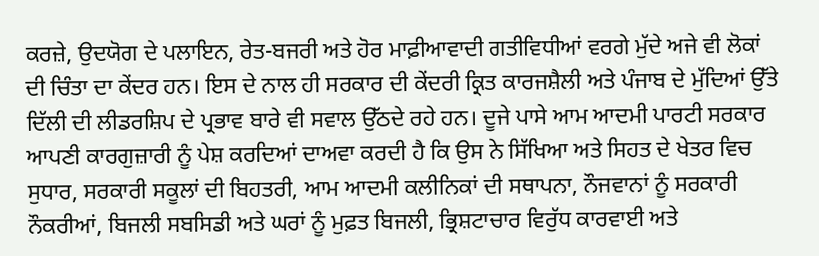ਕਰਜ਼ੇ, ਉਦਯੋਗ ਦੇ ਪਲਾਇਨ, ਰੇਤ-ਬਜਰੀ ਅਤੇ ਹੋਰ ਮਾਫ਼ੀਆਵਾਦੀ ਗਤੀਵਿਧੀਆਂ ਵਰਗੇ ਮੁੱਦੇ ਅਜੇ ਵੀ ਲੋਕਾਂ ਦੀ ਚਿੰਤਾ ਦਾ ਕੇਂਦਰ ਹਨ। ਇਸ ਦੇ ਨਾਲ ਹੀ ਸਰਕਾਰ ਦੀ ਕੇਂਦਰੀ ਕ੍ਰਿਤ ਕਾਰਜਸ਼ੈਲੀ ਅਤੇ ਪੰਜਾਬ ਦੇ ਮੁੱਦਿਆਂ ਉੱਤੇ ਦਿੱਲੀ ਦੀ ਲੀਡਰਸ਼ਿਪ ਦੇ ਪ੍ਰਭਾਵ ਬਾਰੇ ਵੀ ਸਵਾਲ ਉੱਠਦੇ ਰਹੇ ਹਨ। ਦੂਜੇ ਪਾਸੇ ਆਮ ਆਦਮੀ ਪਾਰਟੀ ਸਰਕਾਰ ਆਪਣੀ ਕਾਰਗੁਜ਼ਾਰੀ ਨੂੰ ਪੇਸ਼ ਕਰਦਿਆਂ ਦਾਅਵਾ ਕਰਦੀ ਹੈ ਕਿ ਉਸ ਨੇ ਸਿੱਖਿਆ ਅਤੇ ਸਿਹਤ ਦੇ ਖੇਤਰ ਵਿਚ ਸੁਧਾਰ, ਸਰਕਾਰੀ ਸਕੂਲਾਂ ਦੀ ਬਿਹਤਰੀ, ਆਮ ਆਦਮੀ ਕਲੀਨਿਕਾਂ ਦੀ ਸਥਾਪਨਾ, ਨੌਜਵਾਨਾਂ ਨੂੰ ਸਰਕਾਰੀ ਨੌਕਰੀਆਂ, ਬਿਜਲੀ ਸਬਸਿਡੀ ਅਤੇ ਘਰਾਂ ਨੂੰ ਮੁਫ਼ਤ ਬਿਜਲੀ, ਭ੍ਰਿਸ਼ਟਾਚਾਰ ਵਿਰੁੱਧ ਕਾਰਵਾਈ ਅਤੇ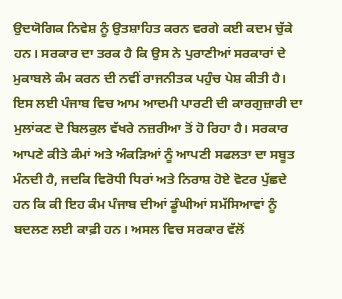ਉਦਯੋਗਿਕ ਨਿਵੇਸ਼ ਨੂੰ ਉਤਸ਼ਾਹਿਤ ਕਰਨ ਵਰਗੇ ਕਈ ਕਦਮ ਚੁੱਕੇ ਹਨ। ਸਰਕਾਰ ਦਾ ਤਰਕ ਹੈ ਕਿ ਉਸ ਨੇ ਪੁਰਾਣੀਆਂ ਸਰਕਾਰਾਂ ਦੇ ਮੁਕਾਬਲੇ ਕੰਮ ਕਰਨ ਦੀ ਨਵੀਂ ਰਾਜਨੀਤਕ ਪਹੁੰਚ ਪੇਸ਼ ਕੀਤੀ ਹੈ।
ਇਸ ਲਈ ਪੰਜਾਬ ਵਿਚ ਆਮ ਆਦਮੀ ਪਾਰਟੀ ਦੀ ਕਾਰਗੁਜ਼ਾਰੀ ਦਾ ਮੁਲਾਂਕਣ ਦੋ ਬਿਲਕੁਲ ਵੱਖਰੇ ਨਜ਼ਰੀਆ ਤੋਂ ਹੋ ਰਿਹਾ ਹੈ। ਸਰਕਾਰ ਆਪਣੇ ਕੀਤੇ ਕੰਮਾਂ ਅਤੇ ਅੰਕੜਿਆਂ ਨੂੰ ਆਪਣੀ ਸਫਲਤਾ ਦਾ ਸਬੂਤ ਮੰਨਦੀ ਹੈ, ਜਦਕਿ ਵਿਰੋਧੀ ਧਿਰਾਂ ਅਤੇ ਨਿਰਾਸ਼ ਹੋਏ ਵੋਟਰ ਪੁੱਛਦੇ ਹਨ ਕਿ ਕੀ ਇਹ ਕੰਮ ਪੰਜਾਬ ਦੀਆਂ ਡੂੰਘੀਆਂ ਸਮੱਸਿਆਵਾਂ ਨੂੰ ਬਦਲਣ ਲਈ ਕਾਫ਼ੀ ਹਨ। ਅਸਲ ਵਿਚ ਸਰਕਾਰ ਵੱਲੋਂ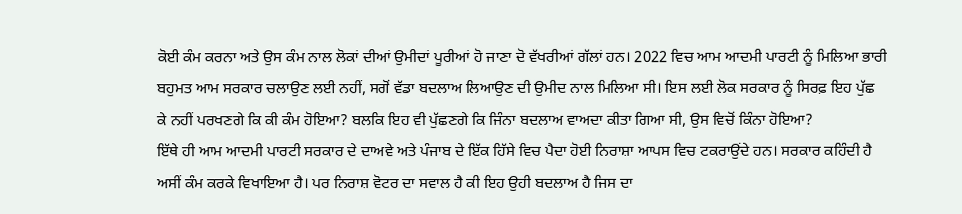ਕੋਈ ਕੰਮ ਕਰਨਾ ਅਤੇ ਉਸ ਕੰਮ ਨਾਲ ਲੋਕਾਂ ਦੀਆਂ ਉਮੀਦਾਂ ਪੂਰੀਆਂ ਹੋ ਜਾਣਾ ਦੋ ਵੱਖਰੀਆਂ ਗੱਲਾਂ ਹਨ। 2022 ਵਿਚ ਆਮ ਆਦਮੀ ਪਾਰਟੀ ਨੂੰ ਮਿਲਿਆ ਭਾਰੀ ਬਹੁਮਤ ਆਮ ਸਰਕਾਰ ਚਲਾਉਣ ਲਈ ਨਹੀਂ, ਸਗੋਂ ਵੱਡਾ ਬਦਲਾਅ ਲਿਆਉਣ ਦੀ ਉਮੀਦ ਨਾਲ ਮਿਲਿਆ ਸੀ। ਇਸ ਲਈ ਲੋਕ ਸਰਕਾਰ ਨੂੰ ਸਿਰਫ਼ ਇਹ ਪੁੱਛ ਕੇ ਨਹੀਂ ਪਰਖਣਗੇ ਕਿ ਕੀ ਕੰਮ ਹੋਇਆ? ਬਲਕਿ ਇਹ ਵੀ ਪੁੱਛਣਗੇ ਕਿ ਜਿੰਨਾ ਬਦਲਾਅ ਵਾਅਦਾ ਕੀਤਾ ਗਿਆ ਸੀ, ਉਸ ਵਿਚੋਂ ਕਿੰਨਾ ਹੋਇਆ?
ਇੱਥੇ ਹੀ ਆਮ ਆਦਮੀ ਪਾਰਟੀ ਸਰਕਾਰ ਦੇ ਦਾਅਵੇ ਅਤੇ ਪੰਜਾਬ ਦੇ ਇੱਕ ਹਿੱਸੇ ਵਿਚ ਪੈਦਾ ਹੋਈ ਨਿਰਾਸ਼ਾ ਆਪਸ ਵਿਚ ਟਕਰਾਉਂਦੇ ਹਨ। ਸਰਕਾਰ ਕਹਿੰਦੀ ਹੈ ਅਸੀਂ ਕੰਮ ਕਰਕੇ ਵਿਖਾਇਆ ਹੈ। ਪਰ ਨਿਰਾਸ਼ ਵੋਟਰ ਦਾ ਸਵਾਲ ਹੈ ਕੀ ਇਹ ਉਹੀ ਬਦਲਾਅ ਹੈ ਜਿਸ ਦਾ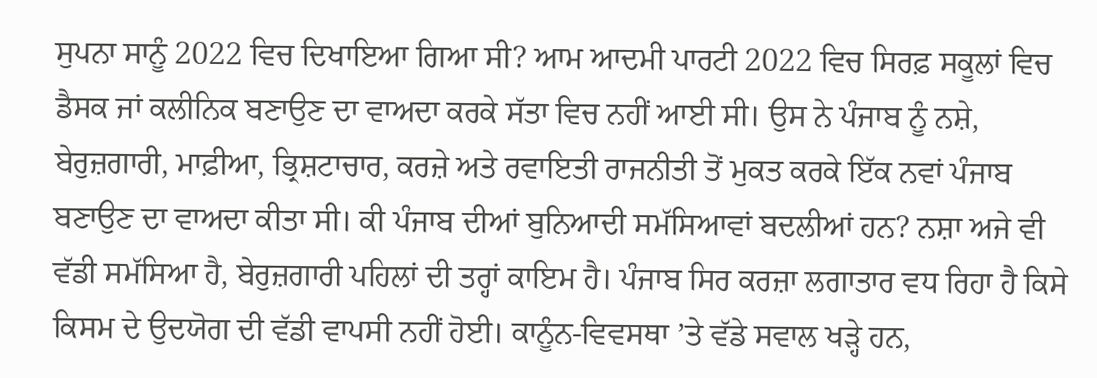ਸੁਪਨਾ ਸਾਨੂੰ 2022 ਵਿਚ ਦਿਖਾਇਆ ਗਿਆ ਸੀ? ਆਮ ਆਦਮੀ ਪਾਰਟੀ 2022 ਵਿਚ ਸਿਰਫ਼ ਸਕੂਲਾਂ ਵਿਚ ਡੈਸਕ ਜਾਂ ਕਲੀਨਿਕ ਬਣਾਉਣ ਦਾ ਵਾਅਦਾ ਕਰਕੇ ਸੱਤਾ ਵਿਚ ਨਹੀਂ ਆਈ ਸੀ। ਉਸ ਨੇ ਪੰਜਾਬ ਨੂੰ ਨਸ਼ੇ, ਬੇਰੁਜ਼ਗਾਰੀ, ਮਾਫ਼ੀਆ, ਭ੍ਰਿਸ਼ਟਾਚਾਰ, ਕਰਜ਼ੇ ਅਤੇ ਰਵਾਇਤੀ ਰਾਜਨੀਤੀ ਤੋਂ ਮੁਕਤ ਕਰਕੇ ਇੱਕ ਨਵਾਂ ਪੰਜਾਬ ਬਣਾਉਣ ਦਾ ਵਾਅਦਾ ਕੀਤਾ ਸੀ। ਕੀ ਪੰਜਾਬ ਦੀਆਂ ਬੁਨਿਆਦੀ ਸਮੱਸਿਆਵਾਂ ਬਦਲੀਆਂ ਹਨ? ਨਸ਼ਾ ਅਜੇ ਵੀ ਵੱਡੀ ਸਮੱਸਿਆ ਹੈ, ਬੇਰੁਜ਼ਗਾਰੀ ਪਹਿਲਾਂ ਦੀ ਤਰ੍ਹਾਂ ਕਾਇਮ ਹੈ। ਪੰਜਾਬ ਸਿਰ ਕਰਜ਼ਾ ਲਗਾਤਾਰ ਵਧ ਰਿਹਾ ਹੈ ਕਿਸੇ ਕਿਸਮ ਦੇ ਉਦਯੋਗ ਦੀ ਵੱਡੀ ਵਾਪਸੀ ਨਹੀਂ ਹੋਈ। ਕਾਨੂੰਨ-ਵਿਵਸਥਾ ’ਤੇ ਵੱਡੇ ਸਵਾਲ ਖੜ੍ਹੇ ਹਨ,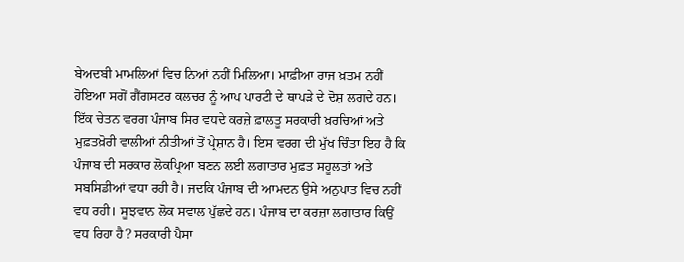ਬੇਅਦਬੀ ਮਾਮਲਿਆਂ ਵਿਚ ਨਿਆਂ ਨਹੀਂ ਮਿਲਿਆ। ਮਾਫ਼ੀਆ ਰਾਜ ਖ਼ਤਮ ਨਹੀਂ ਹੋਇਆ ਸਗੋਂ ਗੈਂਗਸਟਰ ਕਲਚਰ ਨੂੰ ਆਪ ਪਾਰਟੀ ਦੇ ਥਾਪੜੇ ਦੇ ਦੋਸ਼ ਲਗਦੇ ਹਨ। ਇੱਕ ਚੇਤਨ ਵਰਗ ਪੰਜਾਬ ਸਿਰ ਵਧਦੇ ਕਰਜ਼ੇ ਫ਼ਾਲਤੂ ਸਰਕਾਰੀ ਖ਼ਰਚਿਆਂ ਅਤੇ ਮੁਫ਼ਤਖ਼ੋਰੀ ਵਾਲੀਆਂ ਨੀਤੀਆਂ ਤੋਂ ਪ੍ਰੇਸ਼ਾਨ ਹੈ। ਇਸ ਵਰਗ ਦੀ ਮੁੱਖ ਚਿੰਤਾ ਇਹ ਹੈ ਕਿ ਪੰਜਾਬ ਦੀ ਸਰਕਾਰ ਲੋਕਪ੍ਰਿਆ ਬਣਨ ਲਈ ਲਗਾਤਾਰ ਮੁਫ਼ਤ ਸਹੂਲਤਾਂ ਅਤੇ ਸਬਸਿਡੀਆਂ ਵਧਾ ਰਹੀ ਹੈ। ਜਦਕਿ ਪੰਜਾਬ ਦੀ ਆਮਦਨ ਉਸੇ ਅਨੁਪਾਤ ਵਿਚ ਨਹੀਂ ਵਧ ਰਹੀ। ਸੂਝਵਾਨ ਲੋਕ ਸਵਾਲ ਪੁੱਛਦੇ ਹਨ। ਪੰਜਾਬ ਦਾ ਕਰਜ਼ਾ ਲਗਾਤਾਰ ਕਿਉਂ ਵਧ ਰਿਹਾ ਹੈ? ਸਰਕਾਰੀ ਪੈਸਾ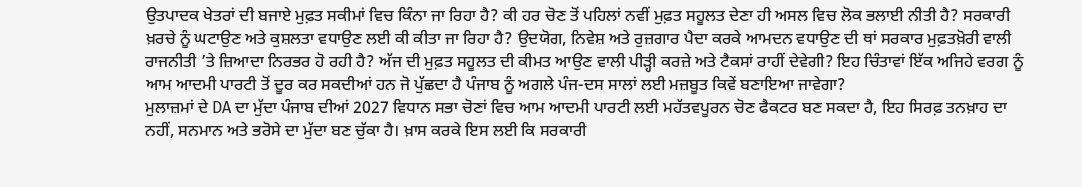ਉਤਪਾਦਕ ਖੇਤਰਾਂ ਦੀ ਬਜਾਏ ਮੁਫ਼ਤ ਸਕੀਮਾਂ ਵਿਚ ਕਿੰਨਾ ਜਾ ਰਿਹਾ ਹੈ? ਕੀ ਹਰ ਚੋਣ ਤੋਂ ਪਹਿਲਾਂ ਨਵੀਂ ਮੁਫ਼ਤ ਸਹੂਲਤ ਦੇਣਾ ਹੀ ਅਸਲ ਵਿਚ ਲੋਕ ਭਲਾਈ ਨੀਤੀ ਹੈ? ਸਰਕਾਰੀ ਖ਼ਰਚੇ ਨੂੰ ਘਟਾਉਣ ਅਤੇ ਕੁਸ਼ਲਤਾ ਵਧਾਉਣ ਲਈ ਕੀ ਕੀਤਾ ਜਾ ਰਿਹਾ ਹੈ? ਉਦਯੋਗ, ਨਿਵੇਸ਼ ਅਤੇ ਰੁਜ਼ਗਾਰ ਪੈਦਾ ਕਰਕੇ ਆਮਦਨ ਵਧਾਉਣ ਦੀ ਥਾਂ ਸਰਕਾਰ ਮੁਫ਼ਤਖ਼ੋਰੀ ਵਾਲੀ ਰਾਜਨੀਤੀ ’ਤੇ ਜ਼ਿਆਦਾ ਨਿਰਭਰ ਹੋ ਰਹੀ ਹੈ? ਅੱਜ ਦੀ ਮੁਫ਼ਤ ਸਹੂਲਤ ਦੀ ਕੀਮਤ ਆਉਣ ਵਾਲੀ ਪੀੜ੍ਹੀ ਕਰਜ਼ੇ ਅਤੇ ਟੈਕਸਾਂ ਰਾਹੀਂ ਦੇਵੇਗੀ? ਇਹ ਚਿੰਤਾਵਾਂ ਇੱਕ ਅਜਿਹੇ ਵਰਗ ਨੂੰ ਆਮ ਆਦਮੀ ਪਾਰਟੀ ਤੋਂ ਦੂਰ ਕਰ ਸਕਦੀਆਂ ਹਨ ਜੋ ਪੁੱਛਦਾ ਹੈ ਪੰਜਾਬ ਨੂੰ ਅਗਲੇ ਪੰਜ-ਦਸ ਸਾਲਾਂ ਲਈ ਮਜ਼ਬੂਤ ਕਿਵੇਂ ਬਣਾਇਆ ਜਾਵੇਗਾ?
ਮੁਲਾਜ਼ਮਾਂ ਦੇ DA ਦਾ ਮੁੱਦਾ ਪੰਜਾਬ ਦੀਆਂ 2027 ਵਿਧਾਨ ਸਭਾ ਚੋਣਾਂ ਵਿਚ ਆਮ ਆਦਮੀ ਪਾਰਟੀ ਲਈ ਮਹੱਤਵਪੂਰਨ ਚੋਣ ਫੈਕਟਰ ਬਣ ਸਕਦਾ ਹੈ, ਇਹ ਸਿਰਫ਼ ਤਨਖ਼ਾਹ ਦਾ ਨਹੀਂ, ਸਨਮਾਨ ਅਤੇ ਭਰੋਸੇ ਦਾ ਮੁੱਦਾ ਬਣ ਚੁੱਕਾ ਹੈ। ਖ਼ਾਸ ਕਰਕੇ ਇਸ ਲਈ ਕਿ ਸਰਕਾਰੀ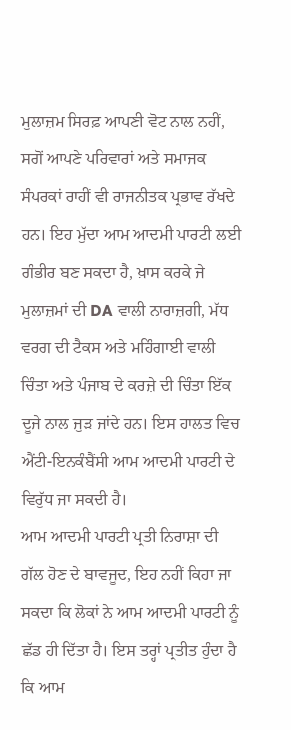ਮੁਲਾਜ਼ਮ ਸਿਰਫ਼ ਆਪਣੀ ਵੋਟ ਨਾਲ ਨਹੀਂ, ਸਗੋਂ ਆਪਣੇ ਪਰਿਵਾਰਾਂ ਅਤੇ ਸਮਾਜਕ ਸੰਪਰਕਾਂ ਰਾਹੀਂ ਵੀ ਰਾਜਨੀਤਕ ਪ੍ਰਭਾਵ ਰੱਖਦੇ ਹਨ। ਇਹ ਮੁੱਦਾ ਆਮ ਆਦਮੀ ਪਾਰਟੀ ਲਈ ਗੰਭੀਰ ਬਣ ਸਕਦਾ ਹੈ, ਖ਼ਾਸ ਕਰਕੇ ਜੇ ਮੁਲਾਜ਼ਮਾਂ ਦੀ DA ਵਾਲੀ ਨਾਰਾਜ਼ਗੀ, ਮੱਧ ਵਰਗ ਦੀ ਟੈਕਸ ਅਤੇ ਮਹਿੰਗਾਈ ਵਾਲੀ ਚਿੰਤਾ ਅਤੇ ਪੰਜਾਬ ਦੇ ਕਰਜ਼ੇ ਦੀ ਚਿੰਤਾ ਇੱਕ ਦੂਜੇ ਨਾਲ ਜੁੜ ਜਾਂਦੇ ਹਨ। ਇਸ ਹਾਲਤ ਵਿਚ ਐਂਟੀ-ਇਨਕੰਬੈਂਸੀ ਆਮ ਆਦਮੀ ਪਾਰਟੀ ਦੇ ਵਿਰੁੱਧ ਜਾ ਸਕਦੀ ਹੈ।
ਆਮ ਆਦਮੀ ਪਾਰਟੀ ਪ੍ਰਤੀ ਨਿਰਾਸ਼ਾ ਦੀ ਗੱਲ ਹੋਣ ਦੇ ਬਾਵਜੂਦ, ਇਹ ਨਹੀਂ ਕਿਹਾ ਜਾ ਸਕਦਾ ਕਿ ਲੋਕਾਂ ਨੇ ਆਮ ਆਦਮੀ ਪਾਰਟੀ ਨੂੰ ਛੱਡ ਹੀ ਦਿੱਤਾ ਹੈ। ਇਸ ਤਰ੍ਹਾਂ ਪ੍ਰਤੀਤ ਹੁੰਦਾ ਹੈ ਕਿ ਆਮ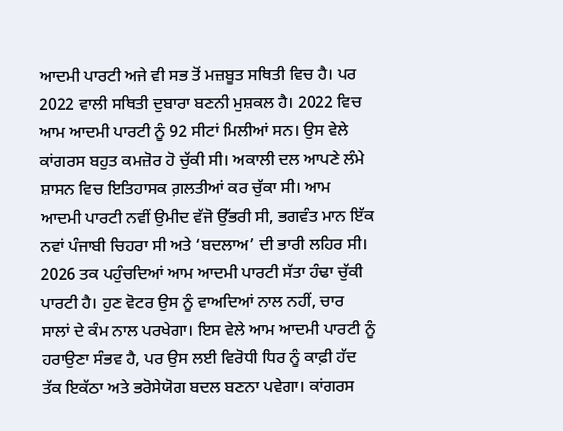ਆਦਮੀ ਪਾਰਟੀ ਅਜੇ ਵੀ ਸਭ ਤੋਂ ਮਜ਼ਬੂਤ ਸਥਿਤੀ ਵਿਚ ਹੈ। ਪਰ 2022 ਵਾਲੀ ਸਥਿਤੀ ਦੁਬਾਰਾ ਬਣਨੀ ਮੁਸ਼ਕਲ ਹੈ। 2022 ਵਿਚ ਆਮ ਆਦਮੀ ਪਾਰਟੀ ਨੂੰ 92 ਸੀਟਾਂ ਮਿਲੀਆਂ ਸਨ। ਉਸ ਵੇਲੇ ਕਾਂਗਰਸ ਬਹੁਤ ਕਮਜ਼ੋਰ ਹੋ ਚੁੱਕੀ ਸੀ। ਅਕਾਲੀ ਦਲ ਆਪਣੇ ਲੰਮੇ ਸ਼ਾਸਨ ਵਿਚ ਇਤਿਹਾਸਕ ਗ਼ਲਤੀਆਂ ਕਰ ਚੁੱਕਾ ਸੀ। ਆਮ ਆਦਮੀ ਪਾਰਟੀ ਨਵੀਂ ਉਮੀਦ ਵੱਜੋ ਉੱਭਰੀ ਸੀ, ਭਗਵੰਤ ਮਾਨ ਇੱਕ ਨਵਾਂ ਪੰਜਾਬੀ ਚਿਹਰਾ ਸੀ ਅਤੇ ‘ਬਦਲਾਅ’ ਦੀ ਭਾਰੀ ਲਹਿਰ ਸੀ। 2026 ਤਕ ਪਹੁੰਚਦਿਆਂ ਆਮ ਆਦਮੀ ਪਾਰਟੀ ਸੱਤਾ ਹੰਢਾ ਚੁੱਕੀ ਪਾਰਟੀ ਹੈ। ਹੁਣ ਵੋਟਰ ਉਸ ਨੂੰ ਵਾਅਦਿਆਂ ਨਾਲ ਨਹੀਂ, ਚਾਰ ਸਾਲਾਂ ਦੇ ਕੰਮ ਨਾਲ ਪਰਖੇਗਾ। ਇਸ ਵੇਲੇ ਆਮ ਆਦਮੀ ਪਾਰਟੀ ਨੂੰ ਹਰਾਉਣਾ ਸੰਭਵ ਹੈ, ਪਰ ਉਸ ਲਈ ਵਿਰੋਧੀ ਧਿਰ ਨੂੰ ਕਾਫ਼ੀ ਹੱਦ ਤੱਕ ਇਕੱਠਾ ਅਤੇ ਭਰੋਸੇਯੋਗ ਬਦਲ ਬਣਨਾ ਪਵੇਗਾ। ਕਾਂਗਰਸ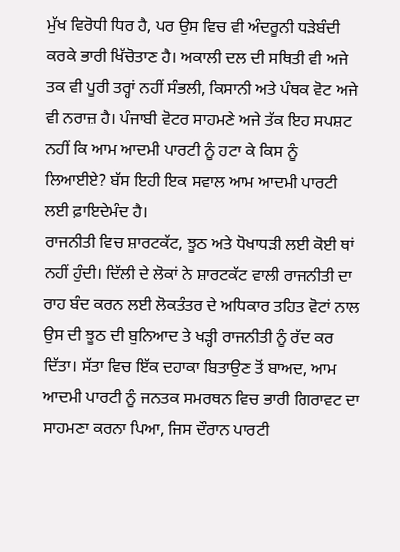ਮੁੱਖ ਵਿਰੋਧੀ ਧਿਰ ਹੈ, ਪਰ ਉਸ ਵਿਚ ਵੀ ਅੰਦਰੂਨੀ ਧੜੇਬੰਦੀ ਕਰਕੇ ਭਾਰੀ ਖਿੱਚੋਤਾਣ ਹੈ। ਅਕਾਲੀ ਦਲ ਦੀ ਸਥਿਤੀ ਵੀ ਅਜੇ ਤਕ ਵੀ ਪੂਰੀ ਤਰ੍ਹਾਂ ਨਹੀਂ ਸੰਭਲੀ, ਕਿਸਾਨੀ ਅਤੇ ਪੰਥਕ ਵੋਟ ਅਜੇ ਵੀ ਨਰਾਜ਼ ਹੈ। ਪੰਜਾਬੀ ਵੋਟਰ ਸਾਹਮਣੇ ਅਜੇ ਤੱਕ ਇਹ ਸਪਸ਼ਟ ਨਹੀਂ ਕਿ ਆਮ ਆਦਮੀ ਪਾਰਟੀ ਨੂੰ ਹਟਾ ਕੇ ਕਿਸ ਨੂੰ ਲਿਆਈਏ? ਬੱਸ ਇਹੀ ਇਕ ਸਵਾਲ ਆਮ ਆਦਮੀ ਪਾਰਟੀ ਲਈ ਫ਼ਾਇਦੇਮੰਦ ਹੈ।
ਰਾਜਨੀਤੀ ਵਿਚ ਸ਼ਾਰਟਕੱਟ, ਝੂਠ ਅਤੇ ਧੋਖਾਧੜੀ ਲਈ ਕੋਈ ਥਾਂ ਨਹੀਂ ਹੁੰਦੀ। ਦਿੱਲੀ ਦੇ ਲੋਕਾਂ ਨੇ ਸ਼ਾਰਟਕੱਟ ਵਾਲੀ ਰਾਜਨੀਤੀ ਦਾ ਰਾਹ ਬੰਦ ਕਰਨ ਲਈ ਲੋਕਤੰਤਰ ਦੇ ਅਧਿਕਾਰ ਤਹਿਤ ਵੋਟਾਂ ਨਾਲ ਉਸ ਦੀ ਝੂਠ ਦੀ ਬੁਨਿਆਦ ਤੇ ਖੜ੍ਹੀ ਰਾਜਨੀਤੀ ਨੂੰ ਰੱਦ ਕਰ ਦਿੱਤਾ। ਸੱਤਾ ਵਿਚ ਇੱਕ ਦਹਾਕਾ ਬਿਤਾਉਣ ਤੋਂ ਬਾਅਦ, ਆਮ ਆਦਮੀ ਪਾਰਟੀ ਨੂੰ ਜਨਤਕ ਸਮਰਥਨ ਵਿਚ ਭਾਰੀ ਗਿਰਾਵਟ ਦਾ ਸਾਹਮਣਾ ਕਰਨਾ ਪਿਆ, ਜਿਸ ਦੌਰਾਨ ਪਾਰਟੀ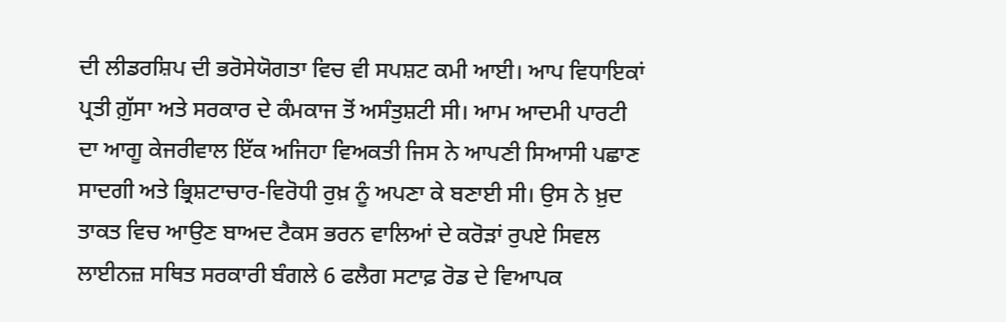ਦੀ ਲੀਡਰਸ਼ਿਪ ਦੀ ਭਰੋਸੇਯੋਗਤਾ ਵਿਚ ਵੀ ਸਪਸ਼ਟ ਕਮੀ ਆਈ। ਆਪ ਵਿਧਾਇਕਾਂ ਪ੍ਰਤੀ ਗ਼ੁੱਸਾ ਅਤੇ ਸਰਕਾਰ ਦੇ ਕੰਮਕਾਜ ਤੋਂ ਅਸੰਤੁਸ਼ਟੀ ਸੀ। ਆਮ ਆਦਮੀ ਪਾਰਟੀ ਦਾ ਆਗੂ ਕੇਜਰੀਵਾਲ ਇੱਕ ਅਜਿਹਾ ਵਿਅਕਤੀ ਜਿਸ ਨੇ ਆਪਣੀ ਸਿਆਸੀ ਪਛਾਣ ਸਾਦਗੀ ਅਤੇ ਭ੍ਰਿਸ਼ਟਾਚਾਰ-ਵਿਰੋਧੀ ਰੁਖ਼ ਨੂੰ ਅਪਣਾ ਕੇ ਬਣਾਈ ਸੀ। ਉਸ ਨੇ ਖ਼ੁਦ ਤਾਕਤ ਵਿਚ ਆਉਣ ਬਾਅਦ ਟੈਕਸ ਭਰਨ ਵਾਲਿਆਂ ਦੇ ਕਰੋੜਾਂ ਰੁਪਏ ਸਿਵਲ ਲਾਈਨਜ਼ ਸਥਿਤ ਸਰਕਾਰੀ ਬੰਗਲੇ 6 ਫਲੈਗ ਸਟਾਫ਼ ਰੋਡ ਦੇ ਵਿਆਪਕ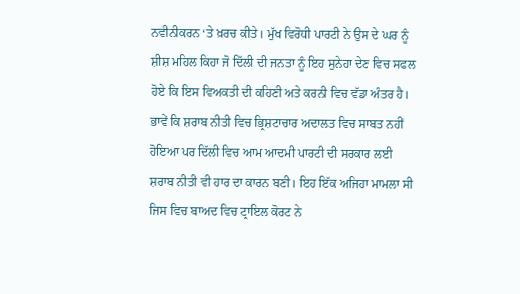ਨਵੀਨੀਕਰਨ ‘ਤੇ ਖ਼ਰਚ ਕੀਤੇ। ਮੁੱਖ ਵਿਰੋਧੀ ਪਾਰਟੀ ਨੇ ਉਸ ਦੇ ਘਰ ਨੂੰ ਸ਼ੀਸ਼ ਮਹਿਲ ਕਿਹਾ ਜੋ ਦਿੱਲੀ ਦੀ ਜਨਤਾ ਨੂੰ ਇਹ ਸੁਨੇਹਾ ਦੇਣ ਵਿਚ ਸਫਲ ਹੋਏ ਕਿ ਇਸ ਵਿਅਕਤੀ ਦੀ ਕਹਿਣੀ ਅਤੇ ਕਰਨੀ ਵਿਚ ਵੱਡਾ ਅੰਤਰ ਹੈ। ਭਾਵੇਂ ਕਿ ਸ਼ਰਾਬ ਨੀਤੀ ਵਿਚ ਭ੍ਰਿਸ਼ਟਾਚਾਰ ਅਦਾਲਤ ਵਿਚ ਸਾਬਤ ਨਹੀਂ ਹੋਇਆ ਪਰ ਦਿੱਲੀ ਵਿਚ ਆਮ ਆਦਮੀ ਪਾਰਟੀ ਦੀ ਸਰਕਾਰ ਲਈ ਸ਼ਰਾਬ ਨੀਤੀ ਵੀ ਹਾਰ ਦਾ ਕਾਰਨ ਬਣੀ। ਇਹ ਇੱਕ ਅਜਿਹਾ ਮਾਮਲਾ ਸੀ ਜਿਸ ਵਿਚ ਬਾਅਦ ਵਿਚ ਟ੍ਰਾਇਲ ਕੋਰਟ ਨੇ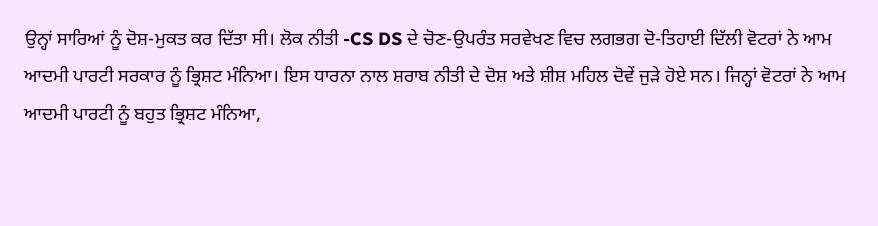ਉਨ੍ਹਾਂ ਸਾਰਿਆਂ ਨੂੰ ਦੋਸ਼-ਮੁਕਤ ਕਰ ਦਿੱਤਾ ਸੀ। ਲੋਕ ਨੀਤੀ -CS DS ਦੇ ਚੋਣ-ਉਪਰੰਤ ਸਰਵੇਖਣ ਵਿਚ ਲਗਭਗ ਦੋ-ਤਿਹਾਈ ਦਿੱਲੀ ਵੋਟਰਾਂ ਨੇ ਆਮ ਆਦਮੀ ਪਾਰਟੀ ਸਰਕਾਰ ਨੂੰ ਭ੍ਰਿਸ਼ਟ ਮੰਨਿਆ। ਇਸ ਧਾਰਨਾ ਨਾਲ ਸ਼ਰਾਬ ਨੀਤੀ ਦੇ ਦੋਸ਼ ਅਤੇ ਸ਼ੀਸ਼ ਮਹਿਲ ਦੋਵੇਂ ਜੁੜੇ ਹੋਏ ਸਨ। ਜਿਨ੍ਹਾਂ ਵੋਟਰਾਂ ਨੇ ਆਮ ਆਦਮੀ ਪਾਰਟੀ ਨੂੰ ਬਹੁਤ ਭ੍ਰਿਸ਼ਟ ਮੰਨਿਆ,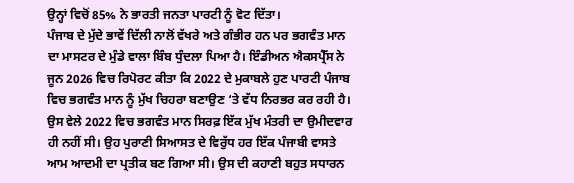ਉਨ੍ਹਾਂ ਵਿਚੋਂ 85% ਨੇ ਭਾਰਤੀ ਜਨਤਾ ਪਾਰਟੀ ਨੂੰ ਵੋਟ ਦਿੱਤਾ।
ਪੰਜਾਬ ਦੇ ਮੁੱਦੇ ਭਾਵੇਂ ਦਿੱਲੀ ਨਾਲੋਂ ਵੱਖਰੇ ਅਤੇ ਗੰਭੀਰ ਹਨ ਪਰ ਭਗਵੰਤ ਮਾਨ ਦਾ ਮਾਸਟਰ ਦੇ ਮੁੰਡੇ ਵਾਲਾ ਬਿੰਬ ਧੁੰਦਲਾ ਪਿਆ ਹੈ। ਇੰਡੀਅਨ ਐਕਸਪ੍ਰੈੱਸ ਨੇ ਜੂਨ 2026 ਵਿਚ ਰਿਪੋਰਟ ਕੀਤਾ ਕਿ 2022 ਦੇ ਮੁਕਾਬਲੇ ਹੁਣ ਪਾਰਟੀ ਪੰਜਾਬ ਵਿਚ ਭਗਵੰਤ ਮਾਨ ਨੂੰ ਮੁੱਖ ਚਿਹਰਾ ਬਣਾਉਣ ‘ਤੇ ਵੱਧ ਨਿਰਭਰ ਕਰ ਰਹੀ ਹੈ। ਉਸ ਵੇਲੇ 2022 ਵਿਚ ਭਗਵੰਤ ਮਾਨ ਸਿਰਫ਼ ਇੱਕ ਮੁੱਖ ਮੰਤਰੀ ਦਾ ਉਮੀਦਵਾਰ ਹੀ ਨਹੀਂ ਸੀ। ਉਹ ਪੁਰਾਣੀ ਸਿਆਸਤ ਦੇ ਵਿਰੁੱਧ ਹਰ ਇੱਕ ਪੰਜਾਬੀ ਵਾਸਤੇ ਆਮ ਆਦਮੀ ਦਾ ਪ੍ਰਤੀਕ ਬਣ ਗਿਆ ਸੀ। ਉਸ ਦੀ ਕਹਾਣੀ ਬਹੁਤ ਸਧਾਰਨ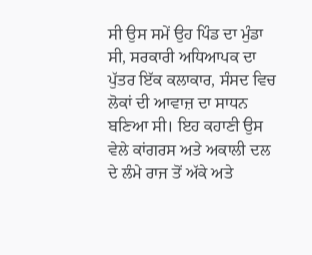ਸੀ ਉਸ ਸਮੇਂ ਉਹ ਪਿੰਡ ਦਾ ਮੁੰਡਾ ਸੀ, ਸਰਕਾਰੀ ਅਧਿਆਪਕ ਦਾ ਪੁੱਤਰ ਇੱਕ ਕਲਾਕਾਰ, ਸੰਸਦ ਵਿਚ ਲੋਕਾਂ ਦੀ ਆਵਾਜ਼ ਦਾ ਸਾਧਨ ਬਣਿਆ ਸੀ। ਇਹ ਕਹਾਣੀ ਉਸ ਵੇਲੇ ਕਾਂਗਰਸ ਅਤੇ ਅਕਾਲੀ ਦਲ ਦੇ ਲੰਮੇ ਰਾਜ ਤੋਂ ਅੱਕੇ ਅਤੇ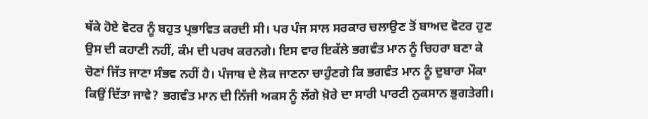ਥੱਕੇ ਹੋਏ ਵੋਟਰ ਨੂੰ ਬਹੁਤ ਪ੍ਰਭਾਵਿਤ ਕਰਦੀ ਸੀ। ਪਰ ਪੰਜ ਸਾਲ ਸਰਕਾਰ ਚਲਾਉਣ ਤੋਂ ਬਾਅਦ ਵੋਟਰ ਹੁਣ ਉਸ ਦੀ ਕਹਾਣੀ ਨਹੀਂ, ਕੰਮ ਦੀ ਪਰਖ ਕਰਨਗੇ। ਇਸ ਵਾਰ ਇਕੱਲੇ ਭਗਵੰਤ ਮਾਨ ਨੂੰ ਚਿਹਰਾ ਬਣਾ ਕੇ ਚੋਣਾਂ ਜਿੱਤ ਜਾਣਾ ਸੰਭਵ ਨਹੀਂ ਹੈ। ਪੰਜਾਬ ਦੇ ਲੋਕ ਜਾਣਨਾ ਚਾਹੁੰਣਗੇ ਕਿ ਭਗਵੰਤ ਮਾਨ ਨੂੰ ਦੁਬਾਰਾ ਮੌਕਾ ਕਿਉਂ ਦਿੱਤਾ ਜਾਵੇ? ਭਗਵੰਤ ਮਾਨ ਦੀ ਨਿੱਜੀ ਅਕਸ ਨੂੰ ਲੱਗੇ ਖ਼ੋਰੇ ਦਾ ਸਾਰੀ ਪਾਰਟੀ ਨੁਕਸਾਨ ਭੁਗਤੇਗੀ।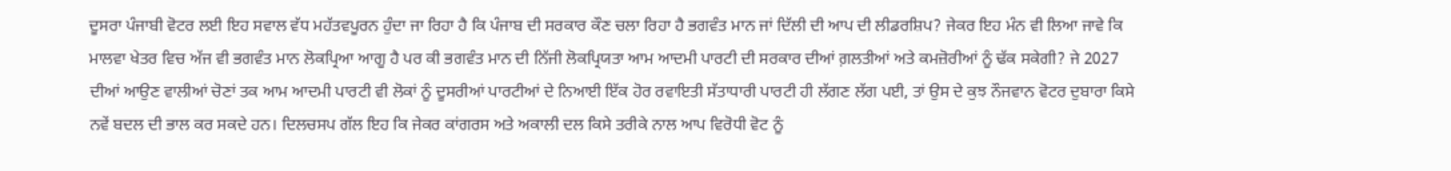ਦੂਸਰਾ ਪੰਜਾਬੀ ਵੋਟਰ ਲਈ ਇਹ ਸਵਾਲ ਵੱਧ ਮਹੱਤਵਪੂਰਨ ਹੁੰਦਾ ਜਾ ਰਿਹਾ ਹੈ ਕਿ ਪੰਜਾਬ ਦੀ ਸਰਕਾਰ ਕੌਣ ਚਲਾ ਰਿਹਾ ਹੈ ਭਗਵੰਤ ਮਾਨ ਜਾਂ ਦਿੱਲੀ ਦੀ ਆਪ ਦੀ ਲੀਡਰਸ਼ਿਪ? ਜੇਕਰ ਇਹ ਮੰਨ ਵੀ ਲਿਆ ਜਾਵੇ ਕਿ ਮਾਲਵਾ ਖੇਤਰ ਵਿਚ ਅੱਜ ਵੀ ਭਗਵੰਤ ਮਾਨ ਲੋਕਪ੍ਰਿਆ ਆਗੂ ਹੈ ਪਰ ਕੀ ਭਗਵੰਤ ਮਾਨ ਦੀ ਨਿੱਜੀ ਲੋਕਪ੍ਰਿਯਤਾ ਆਮ ਆਦਮੀ ਪਾਰਟੀ ਦੀ ਸਰਕਾਰ ਦੀਆਂ ਗ਼ਲਤੀਆਂ ਅਤੇ ਕਮਜ਼ੋਰੀਆਂ ਨੂੰ ਢੱਕ ਸਕੇਗੀ? ਜੇ 2027 ਦੀਆਂ ਆਉਣ ਵਾਲੀਆਂ ਚੋਣਾਂ ਤਕ ਆਮ ਆਦਮੀ ਪਾਰਟੀ ਵੀ ਲੋਕਾਂ ਨੂੰ ਦੂਸਰੀਆਂ ਪਾਰਟੀਆਂ ਦੇ ਨਿਆਈ ਇੱਕ ਹੋਰ ਰਵਾਇਤੀ ਸੱਤਾਧਾਰੀ ਪਾਰਟੀ ਹੀ ਲੱਗਣ ਲੱਗ ਪਈ, ਤਾਂ ਉਸ ਦੇ ਕੁਝ ਨੌਜਵਾਨ ਵੋਟਰ ਦੁਬਾਰਾ ਕਿਸੇ ਨਵੇਂ ਬਦਲ ਦੀ ਭਾਲ ਕਰ ਸਕਦੇ ਹਨ। ਦਿਲਚਸਪ ਗੱਲ ਇਹ ਕਿ ਜੇਕਰ ਕਾਂਗਰਸ ਅਤੇ ਅਕਾਲੀ ਦਲ ਕਿਸੇ ਤਰੀਕੇ ਨਾਲ ਆਪ ਵਿਰੋਧੀ ਵੋਟ ਨੂੰ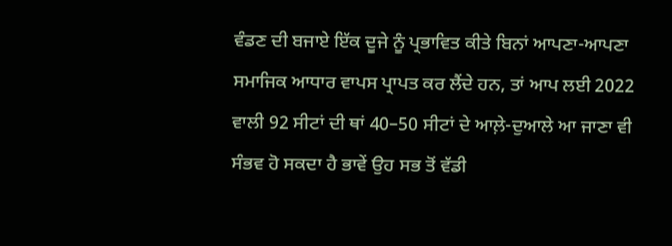ਵੰਡਣ ਦੀ ਬਜਾਏ ਇੱਕ ਦੂਜੇ ਨੂੰ ਪ੍ਰਭਾਵਿਤ ਕੀਤੇ ਬਿਨਾਂ ਆਪਣਾ-ਆਪਣਾ ਸਮਾਜਿਕ ਆਧਾਰ ਵਾਪਸ ਪ੍ਰਾਪਤ ਕਰ ਲੈਂਦੇ ਹਨ, ਤਾਂ ਆਪ ਲਈ 2022 ਵਾਲੀ 92 ਸੀਟਾਂ ਦੀ ਥਾਂ 40–50 ਸੀਟਾਂ ਦੇ ਆਲ਼ੇ-ਦੁਆਲੇ ਆ ਜਾਣਾ ਵੀ ਸੰਭਵ ਹੋ ਸਕਦਾ ਹੈ ਭਾਵੇਂ ਉਹ ਸਭ ਤੋਂ ਵੱਡੀ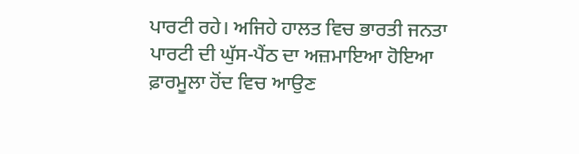ਪਾਰਟੀ ਰਹੇ। ਅਜਿਹੇ ਹਾਲਤ ਵਿਚ ਭਾਰਤੀ ਜਨਤਾ ਪਾਰਟੀ ਦੀ ਘੁੱਸ-ਪੈਂਠ ਦਾ ਅਜ਼ਮਾਇਆ ਹੋਇਆ ਫ਼ਾਰਮੂਲਾ ਹੋਂਦ ਵਿਚ ਆਉਣ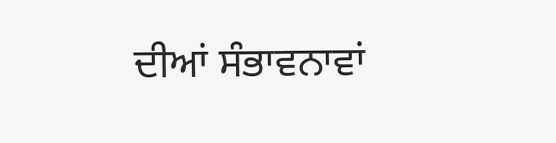ਦੀਆਂ ਸੰਭਾਵਨਾਵਾਂ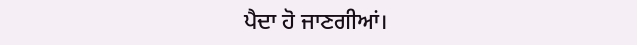ਪੈਦਾ ਹੋ ਜਾਣਗੀਆਂ।